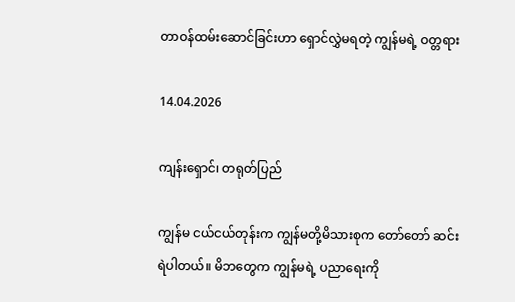တာဝန်ထမ်းဆောင်ခြင်းဟာ ရှောင်လွှဲမရတဲ့ ကျွန်မရဲ့ ဝတ္တရား

14.04.2026

ကျန်းရှောင်၊ တရုတ်ပြည်

ကျွန်မ ငယ်ငယ်တုန်းက ကျွန်မတို့မိသားစုက တော်တော် ဆင်းရဲပါတယ်။ မိဘတွေက ကျွန်မရဲ့ ပညာရေးကို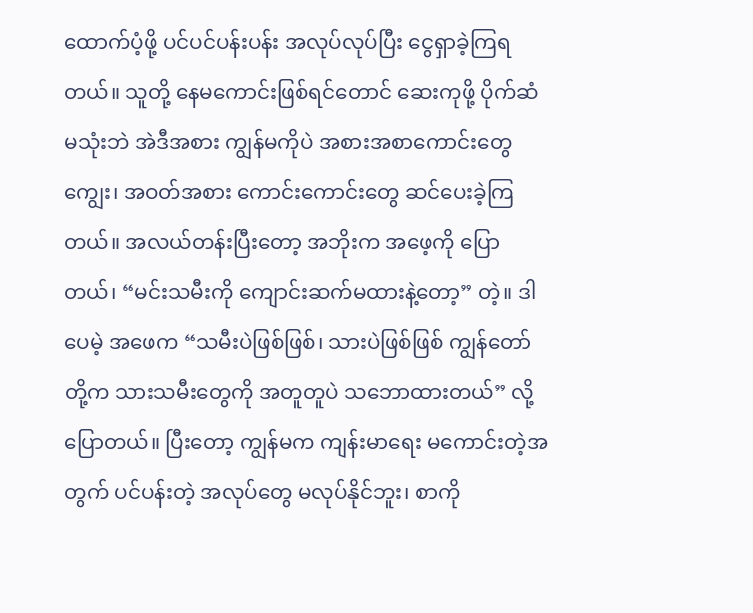ထောက်ပံ့ဖို့ ပင်ပင်ပန်းပန်း အလုပ်လုပ်ပြီး ငွေရှာခဲ့ကြရတယ်။ သူတို့ နေမကောင်းဖြစ်ရင်တောင် ဆေးကုဖို့ ပိုက်ဆံမသုံးဘဲ အဲဒီအစား ကျွန်မကိုပဲ အစားအစာကောင်းတွေ ကျွေး၊ အဝတ်အစား ကောင်းကောင်းတွေ ဆင်ပေးခဲ့ကြတယ်။ အလယ်တန်းပြီးတော့ အဘိုးက အဖေ့ကို ပြောတယ်၊ “မင်းသမီးကို ကျောင်းဆက်မထားနဲ့တော့” တဲ့။ ဒါပေမဲ့ အဖေက “သမီးပဲဖြစ်ဖြစ်၊ သားပဲဖြစ်ဖြစ် ကျွန်တော်တို့က သားသမီးတွေကို အတူတူပဲ သဘောထားတယ်” လို့ ပြောတယ်။ ပြီးတော့ ကျွန်မက ကျန်းမာရေး မကောင်းတဲ့အတွက် ပင်ပန်းတဲ့ အလုပ်တွေ မလုပ်နိုင်ဘူး၊ စာကို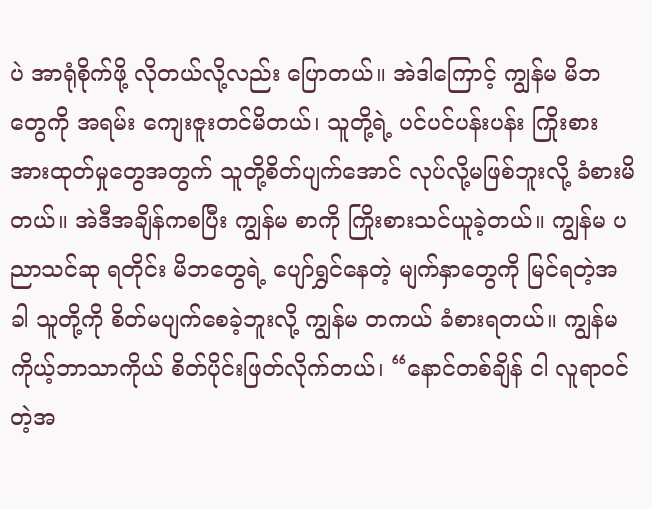ပဲ အာရုံစိုက်ဖို့ လိုတယ်လို့လည်း ပြောတယ်။ အဲဒါကြောင့် ကျွန်မ မိဘတွေကို အရမ်း ကျေးဇူးတင်မိတယ်၊ သူတို့ရဲ့ ပင်ပင်ပန်းပန်း ကြိုးစားအားထုတ်မှုတွေအတွက် သူတို့စိတ်ပျက်အောင် လုပ်လို့မဖြစ်ဘူးလို့ ခံစားမိတယ်။ အဲဒီအချိန်ကစပြီး ကျွန်မ စာကို ကြိုးစားသင်ယူခဲ့တယ်။ ကျွန်မ ပညာသင်ဆု ရတိုင်း မိဘတွေရဲ့ ပျော်ရွှင်နေတဲ့ မျက်နှာတွေကို မြင်ရတဲ့အခါ သူတို့ကို စိတ်မပျက်စေခဲ့ဘူးလို့ ကျွန်မ တကယ် ခံစားရတယ်။ ကျွန်မ ကိုယ့်ဘာသာကိုယ် စိတ်ပိုင်းဖြတ်လိုက်တယ်၊ “နောင်တစ်ချိန် ငါ လူရာဝင်တဲ့အ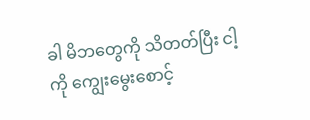ခါ မိဘတွေကို သိတတ်ပြီး ငါ့ကို ကျွေးမွေးစောင့်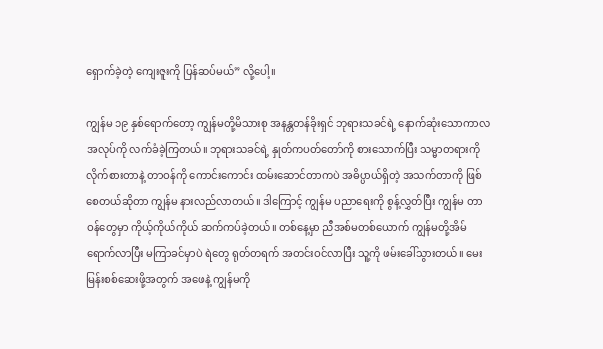ရှောက်ခဲ့တဲ့ ကျေးဇူးကို ပြန်ဆပ်မယ်” လို့ပေါ့။

ကျွန်မ ၁၉ နှစ်ရောက်တော့ ကျွန်မတို့မိသားစု အနန္တတန်ခိုးရှင် ဘုရားသခင်ရဲ့ နောက်ဆုံးသောကာလ အလုပ်ကို လက်ခံခဲ့ကြတယ်။ ဘုရားသခင်ရဲ့ နှုတ်ကပတ်တော်ကို စားသောက်ပြီး သမ္မာတရားကို လိုက်စားတာနဲ့ တာဝန်ကို ကောင်းကောင်း ထမ်းဆောင်တာကပဲ အဓိပ္ပာယ်ရှိတဲ့ အသက်တာကို ဖြစ်စေတယ်ဆိုတာ ကျွန်မ နားလည်လာတယ်။ ဒါကြောင့် ကျွန်မ ပညာရေးကို စွန့်လွှတ်ပြီး ကျွန်မ တာဝန်တွေမှာ ကိုယ့်ကိုယ်ကိုယ် ဆက်ကပ်ခဲ့တယ်။ တစ်နေ့မှာ ညီအစ်မတစ်ယောက် ကျွန်မတို့အိမ် ရောက်လာပြီး မကြာခင်မှာပဲ ရဲတွေ ရုတ်တရက် အတင်းဝင်လာပြီး သူ့ကို ဖမ်းခေါ်သွားတယ်။ မေးမြန်းစစ်ဆေးဖို့အတွက် အဖေနဲ့ ကျွန်မကို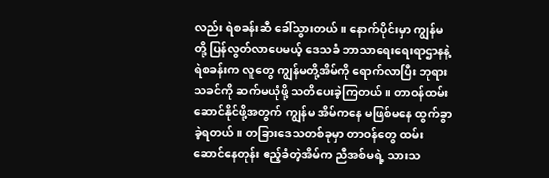လည်း ရဲစခန်းဆီ ခေါ်သွားတယ်။ နောက်ပိုင်းမှာ ကျွန်မတို့ ပြန်လွတ်လာပေမယ့် ဒေသခံ ဘာသာရေးရေးရာဌာနနဲ့ ရဲစခန်းက လူတွေ ကျွန်မတို့အိမ်ကို ရောက်လာပြီး ဘုရားသခင်ကို ဆက်မယုံဖို့ သတိပေးခဲ့ကြတယ်။ တာဝန်ထမ်းဆောင်နိုင်ဖို့အတွက် ကျွန်မ အိမ်ကနေ မဖြစ်မနေ ထွက်ခွာခဲ့ရတယ်။ တခြားဒေသတစ်ခုမှာ တာဝန်တွေ ထမ်းဆောင်နေတုန်း ဧည့်ခံတဲ့အိမ်က ညီအစ်မရဲ့ သားသ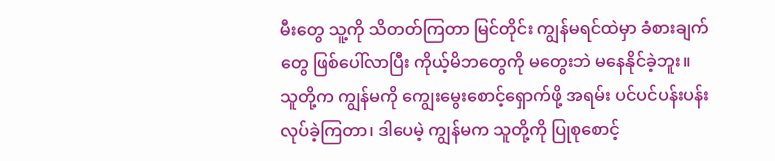မီးတွေ သူ့ကို သိတတ်ကြတာ မြင်တိုင်း ကျွန်မရင်ထဲမှာ ခံစားချက်တွေ ဖြစ်ပေါ်လာပြီး ကိုယ့်မိဘတွေကို မတွေးဘဲ မနေနိုင်ခဲ့ဘူး။ သူတို့က ကျွန်မကို ကျွေးမွေးစောင့်ရှောက်ဖို့ အရမ်း ပင်ပင်ပန်းပန်း လုပ်ခဲ့ကြတာ၊ ဒါပေမဲ့ ကျွန်မက သူတို့ကို ပြုစုစောင့်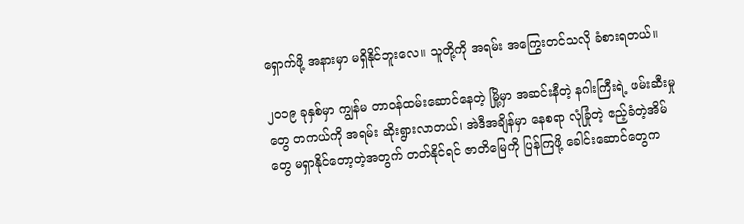ရှောက်ဖို့ အနားမှာ မရှိနိုင်ဘူးလေ။ သူတို့ကို အရမ်း အကြွေးတင်သလို ခံစားရတယ်။

၂၀၁၉ ခုနှစ်မှာ ကျွန်မ တာဝန်ထမ်းဆောင်နေတဲ့ မြို့မှာ အဆင်းနီတဲ့ နဂါးကြီးရဲ့ ဖမ်းဆီးမှုတွေ တကယ်ကို အရမ်း ဆိုးရွားလာတယ်၊ အဲဒီအချိန်မှာ နေစရာ လုံခြုံတဲ့ ဧည့်ခံတဲ့အိမ်တွေ မရှာနိုင်တော့တဲ့အတွက် တတ်နိုင်ရင် ဇာတိမြေကို ပြန်ကြဖို့ ခေါင်းဆောင်တွေက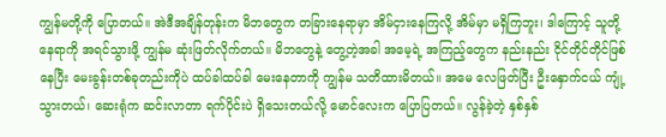ကျွန်မတို့ကို ပြောတယ်။ အဲဒီအချိန်တုန်းက မိဘတွေက တခြားနေရာမှာ အိမ်ငှားနေကြလို့ အိမ်မှာ မရှိကြဘူး၊ ဒါကြောင့် သူတို့နေရာကို အရင်သွားဖို့ ကျွန်မ ဆုံးဖြတ်လိုက်တယ်။ မိဘတွေနဲ့ တွေ့တဲ့အခါ အမေ့ရဲ့ အကြည့်တွေက နည်းနည်း ငိုင်တိုင်တိုင်ဖြစ်နေပြီး မေးခွန်းတစ်ခုတည်းကိုပဲ ထပ်ခါထပ်ခါ မေးနေတာကို ကျွန်မ သတိထားမိတယ်။ အမေ လေဖြတ်ပြီး ဦးနှောက်ငယ် ကျုံ့သွားတယ်၊ ဆေးရုံက ဆင်းလာတာ ရက်ပိုင်းပဲ ရှိသေးတယ်လို့ မောင်လေးက ပြောပြတယ်။ လွန်ခဲ့တဲ့ နှစ်နှစ်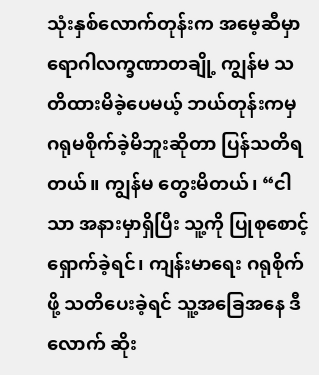သုံးနှစ်လောက်တုန်းက အမေ့ဆီမှာ ရောဂါလက္ခဏာတချို့ ကျွန်မ သတိထားမိခဲ့ပေမယ့် ဘယ်တုန်းကမှ ဂရုမစိုက်ခဲ့မိဘူးဆိုတာ ပြန်သတိရတယ်။ ကျွန်မ တွေးမိတယ်၊ “ငါသာ အနားမှာရှိပြီး သူ့ကို ပြုစုစောင့်ရှောက်ခဲ့ရင်၊ ကျန်းမာရေး ဂရုစိုက်ဖို့ သတိပေးခဲ့ရင် သူ့အခြေအနေ ဒီလောက် ဆိုး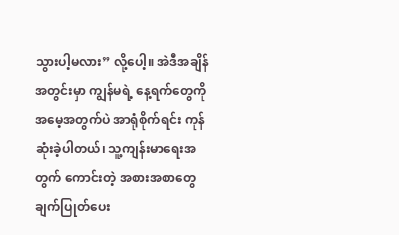သွားပါ့မလား” လို့ပေါ့။ အဲဒီအချိန်အတွင်းမှာ ကျွန်မရဲ့ နေ့ရက်တွေကို အမေ့အတွက်ပဲ အာရုံစိုက်ရင်း ကုန်ဆုံးခဲ့ပါတယ်၊ သူ့ကျန်းမာရေးအတွက် ကောင်းတဲ့ အစားအစာတွေ ချက်ပြုတ်ပေး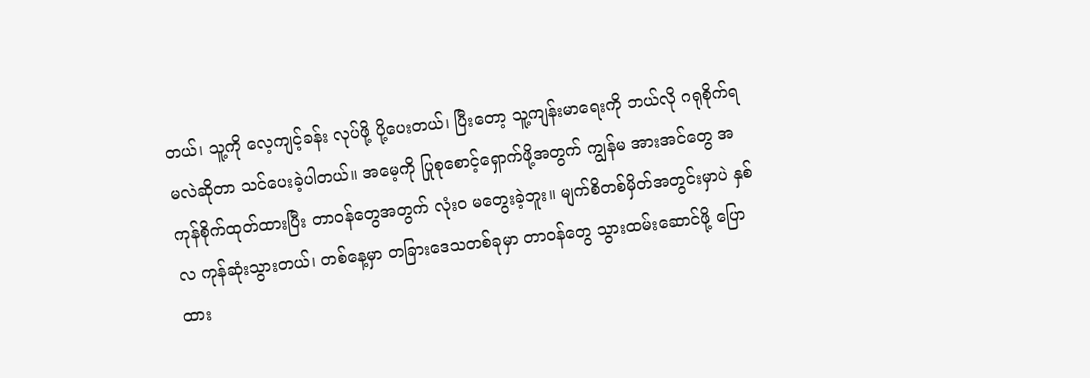တယ်၊ သူ့ကို လေ့ကျင့်ခန်း လုပ်ဖို့ ပို့ပေးတယ်၊ ပြီးတော့ သူ့ကျန်းမာရေးကို ဘယ်လို ဂရုစိုက်ရမလဲဆိုတာ သင်ပေးခဲ့ပါတယ်။ အမေ့ကို ပြုစုစောင့်ရှောက်ဖို့အတွက် ကျွန်မ အားအင်တွေ အကုန်စိုက်ထုတ်ထားပြီး တာဝန်တွေအတွက် လုံးဝ မတွေးခဲ့ဘူး။ မျက်စိတစ်မှိတ်အတွင်းမှာပဲ နှစ်လ ကုန်ဆုံးသွားတယ်၊ တစ်နေ့မှာ တခြားဒေသတစ်ခုမှာ တာဝန်တွေ သွားထမ်းဆောင်ဖို့ ပြောထား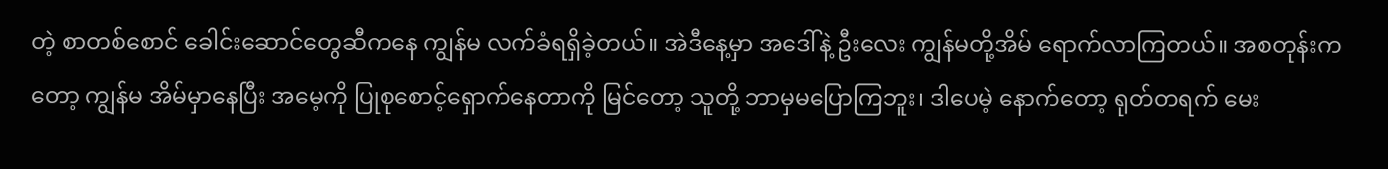တဲ့ စာတစ်စောင် ခေါင်းဆောင်တွေဆီကနေ ကျွန်မ လက်ခံရရှိခဲ့တယ်။ အဲဒီနေ့မှာ အဒေါ်နဲ့ ဦးလေး ကျွန်မတို့အိမ် ရောက်လာကြတယ်။ အစတုန်းကတော့ ကျွန်မ အိမ်မှာနေပြီး အမေ့ကို ပြုစုစောင့်ရှောက်နေတာကို မြင်တော့ သူတို့ ဘာမှမပြောကြဘူး၊ ဒါပေမဲ့ နောက်တော့ ရုတ်တရက် မေး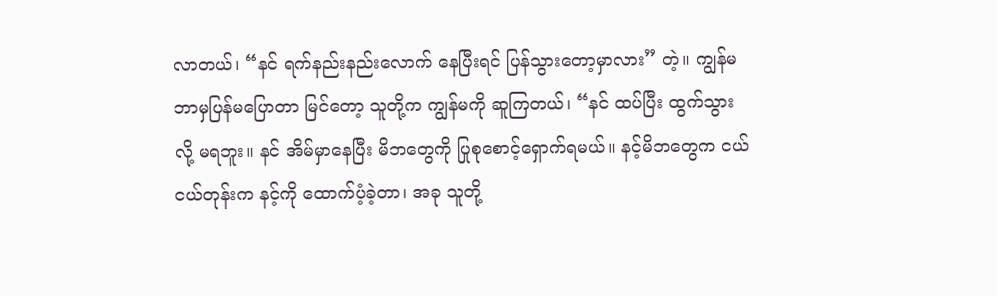လာတယ်၊ “နင် ရက်နည်းနည်းလောက် နေပြီးရင် ပြန်သွားတော့မှာလား” တဲ့။ ကျွန်မ ဘာမှပြန်မပြောတာ မြင်တော့ သူတို့က ကျွန်မကို ဆူကြတယ်၊ “နင် ထပ်ပြီး ထွက်သွားလို့ မရဘူး။ နင် အိမ်မှာနေပြီး မိဘတွေကို ပြုစုစောင့်ရှောက်ရမယ်။ နင့်မိဘတွေက ငယ်ငယ်တုန်းက နင့်ကို ထောက်ပံ့ခဲ့တာ၊ အခု သူတို့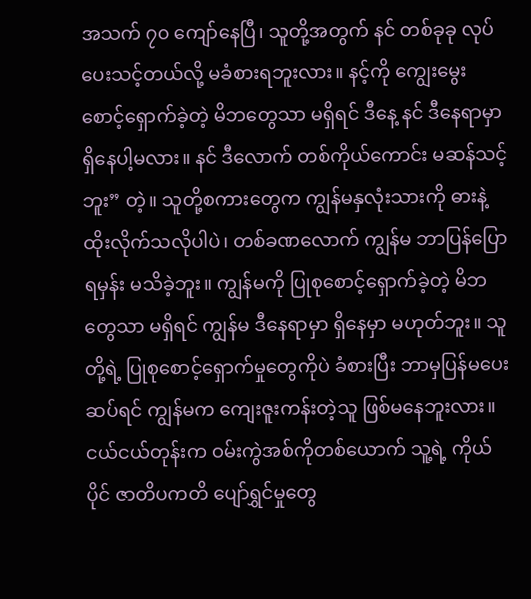အသက် ၇၀ ကျော်နေပြီ၊ သူတို့အတွက် နင် တစ်ခုခု လုပ်ပေးသင့်တယ်လို့ မခံစားရဘူးလား။ နင့်ကို ကျွေးမွေးစောင့်ရှောက်ခဲ့တဲ့ မိဘတွေသာ မရှိရင် ဒီနေ့ နင် ဒီနေရာမှာ ရှိနေပါ့မလား။ နင် ဒီလောက် တစ်ကိုယ်ကောင်း မဆန်သင့်ဘူး” တဲ့။ သူတို့စကားတွေက ကျွန်မနှလုံးသားကို ဓားနဲ့ထိုးလိုက်သလိုပါပဲ၊ တစ်ခဏလောက် ကျွန်မ ဘာပြန်ပြောရမှန်း မသိခဲ့ဘူး။ ကျွန်မကို ပြုစုစောင့်ရှောက်ခဲ့တဲ့ မိဘတွေသာ မရှိရင် ကျွန်မ ဒီနေရာမှာ ရှိနေမှာ မဟုတ်ဘူး။ သူတို့ရဲ့ ပြုစုစောင့်ရှောက်မှုတွေကိုပဲ ခံစားပြီး ဘာမှပြန်မပေးဆပ်ရင် ကျွန်မက ကျေးဇူးကန်းတဲ့သူ ဖြစ်မနေဘူးလား။ ငယ်ငယ်တုန်းက ဝမ်းကွဲအစ်ကိုတစ်ယောက် သူ့ရဲ့ ကိုယ်ပိုင် ဇာတိပကတိ ပျော်ရွှင်မှုတွေ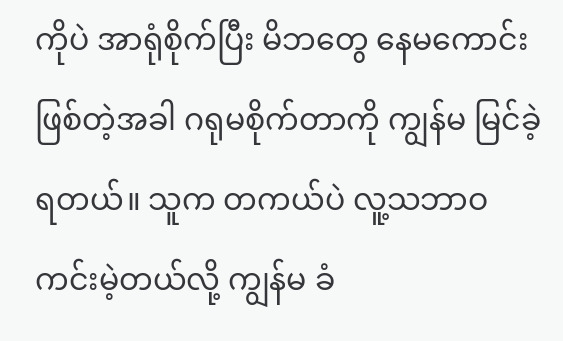ကိုပဲ အာရုံစိုက်ပြီး မိဘတွေ နေမကောင်းဖြစ်တဲ့အခါ ဂရုမစိုက်တာကို ကျွန်မ မြင်ခဲ့ရတယ်။ သူက တကယ်ပဲ လူ့သဘာဝ ကင်းမဲ့တယ်လို့ ကျွန်မ ခံ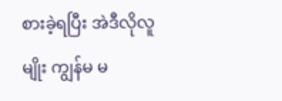စားခဲ့ရပြီး အဲဒီလိုလူမျိုး ကျွန်မ မ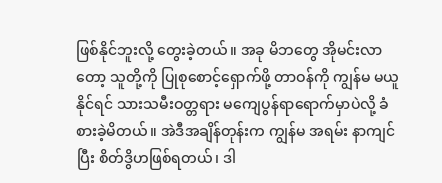ဖြစ်နိုင်ဘူးလို့ တွေးခဲ့တယ်။ အခု မိဘတွေ အိုမင်းလာတော့ သူတို့ကို ပြုစုစောင့်ရှောက်ဖို့ တာဝန်ကို ကျွန်မ မယူနိုင်ရင် သားသမီးဝတ္တရား မကျေပွန်ရာရောက်မှာပဲလို့ ခံစားခဲ့မိတယ်။ အဲဒီအချိန်တုန်းက ကျွန်မ အရမ်း နာကျင်ပြီး စိတ်ဒွိဟဖြစ်ရတယ်၊ ဒါ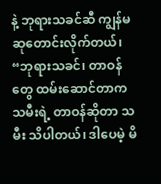နဲ့ ဘုရားသခင်ဆီ ကျွန်မ ဆုတောင်းလိုက်တယ်၊ “ဘုရားသခင်၊ တာဝန်တွေ ထမ်းဆောင်တာက သမီးရဲ့ တာဝန်ဆိုတာ သမီး သိပါတယ်၊ ဒါပေမဲ့ မိ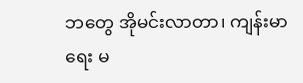ဘတွေ အိုမင်းလာတာ၊ ကျန်းမာရေး မ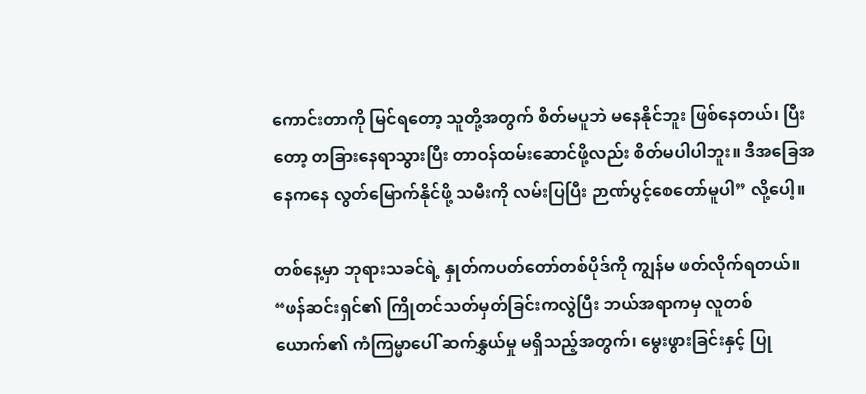ကောင်းတာကို မြင်ရတော့ သူတို့အတွက် စိတ်မပူဘဲ မနေနိုင်ဘူး ဖြစ်နေတယ်၊ ပြီးတော့ တခြားနေရာသွားပြီး တာဝန်ထမ်းဆောင်ဖို့လည်း စိတ်မပါပါဘူး။ ဒီအခြေအနေကနေ လွတ်မြောက်နိုင်ဖို့ သမီးကို လမ်းပြပြီး ဉာဏ်ပွင့်စေတော်မူပါ” လို့ပေါ့။

တစ်နေ့မှာ ဘုရားသခင်ရဲ့ နှုတ်ကပတ်တော်တစ်ပိုဒ်ကို ကျွန်မ ဖတ်လိုက်ရတယ်။ “ဖန်ဆင်းရှင်၏ ကြိုတင်သတ်မှတ်ခြင်းကလွဲပြီး ဘယ်အရာကမှ လူတစ်ယောက်၏ ကံကြမ္မာပေါ် ဆက်နွှယ်မှု မရှိသည့်အတွက်၊ မွေးဖွားခြင်းနှင့် ပြု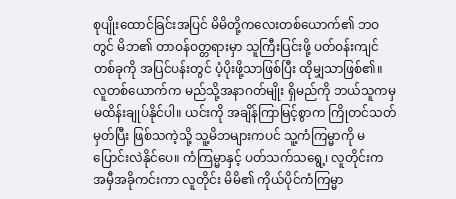စုပျိုးထောင်ခြင်းအပြင် မိမိတို့ကလေးတစ်ယောက်၏ ဘဝတွင် မိဘ၏ တာဝန်ဝတ္တရားမှာ သူကြီးပြင်းဖို့ ပတ်ဝန်းကျင်တစ်ခုကို အပြင်ပန်းတွင် ပံ့ပိုးဖို့သာဖြစ်ပြီး ထိုမျှသာဖြစ်၏။ လူတစ်ယောက်က မည်သို့အနာဂတ်မျိုး ရှိမည်ကို ဘယ်သူကမှ မထိန်းချုပ်နိုင်ပါ။ ယင်းကို အချိန်ကြာမြင့်စွာက ကြိုတင်သတ်မှတ်ပြီး ဖြစ်သကဲ့သို့ သူ့မိဘများကပင် သူ့ကံကြမ္မာကို မပြောင်းလဲနိုင်ပေ။ ကံကြမ္မာနှင့် ပတ်သက်သရွေ့၊ လူတိုင်းက အမှီအခိုကင်းကာ လူတိုင်း မိမိ၏ ကိုယ်ပိုင်ကံကြမ္မာ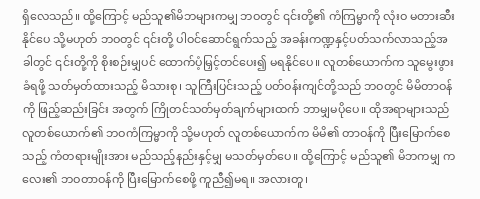ရှိလေသည်။ ထို့ကြောင့် မည်သူ၏မိဘများကမျှ ဘဝတွင် ၎င်းတို့၏ ကံကြမ္မာကို လုံးဝ မတားဆီးနိုင်ပေ သို့မဟုတ် ဘဝတွင် ၎င်းတို့ ပါဝင်ဆောင်ရွက်သည့် အခန်းကဏ္ဍနှင့်ပတ်သက်လာသည့်အခါတွင် ၎င်းတို့ကို စိုးစဉ်းမျှပင် ထောက်ပံ့မြှင့်တင်ပေး၍ မရနိုင်ပေ။ လူတစ်ယောက်က သူမွေးဖွားခံရဖို့ သတ်မှတ်ထားသည့် မိသားစု၊ သူကြီးပြင်းသည့် ပတ်ဝန်းကျင်တို့သည် ဘဝတွင် မိမိတာဝန်ကို ဖြည့်ဆည်းခြင်း အတွက် ကြိုတင်သတ်မှတ်ချက်များထက် ဘာမျှမပိုပေ။ ထိုအရာများသည် လူတစ်ယောက်၏ ဘဝကံကြမ္မာကို သို့မဟုတ် လူတစ်ယောက်က မိမိ၏ တာဝန်ကို ပြီးမြောက်စေသည့် ကံတရားမျိုးအား မည်သည့်နည်းနှင့်မျှ မသတ်မှတ်ပေ။ ထို့ကြောင့် မည်သူ၏ မိဘကမျှ ကလေး၏ ဘဝတာဝန်ကို ပြီးမြောက်စေဖို့ ကူညီ၍မရ။ အလားတူ၊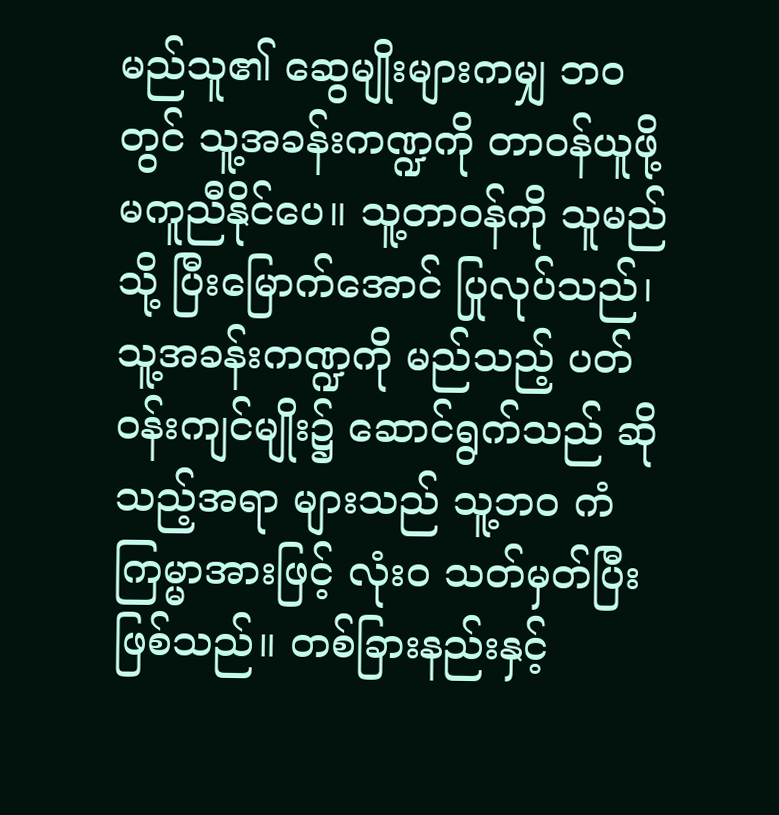မည်သူ၏ ဆွေမျိုးများကမျှ ဘဝတွင် သူ့အခန်းကဏ္ဍကို တာဝန်ယူဖို့ မကူညီနိုင်ပေ။ သူ့တာဝန်ကို သူမည်သို့ ပြီးမြောက်အောင် ပြုလုပ်သည်၊ သူ့အခန်းကဏ္ဍကို မည်သည့် ပတ်ဝန်းကျင်မျိုး၌ ဆောင်ရွက်သည် ဆိုသည့်အရာ များသည် သူ့ဘဝ ကံကြမ္မာအားဖြင့် လုံးဝ သတ်မှတ်ပြီးဖြစ်သည်။ တစ်ခြားနည်းနှင့်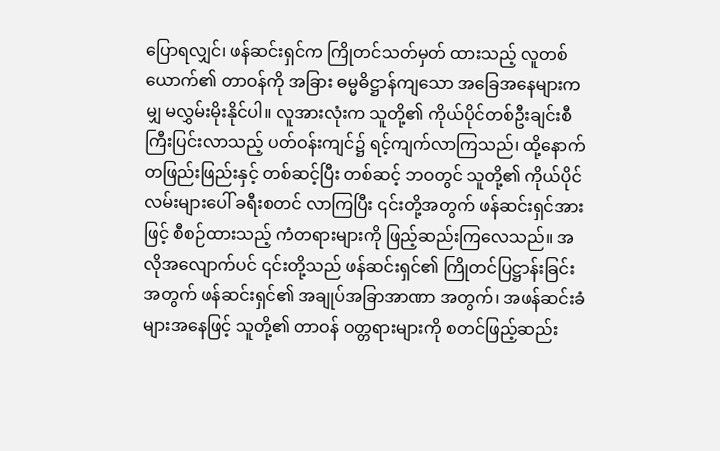ပြောရလျှင်၊ ဖန်ဆင်းရှင်က ကြိုတင်သတ်မှတ် ထားသည့် လူတစ်ယောက်၏ တာဝန်ကို အခြား ဓမ္မဓိဋ္ဌာန်ကျသော အခြေအနေများကမျှ မလွှမ်းမိုးနိုင်ပါ။ လူအားလုံးက သူတို့၏ ကိုယ်ပိုင်တစ်ဦးချင်းစီ ကြီးပြင်းလာသည့် ပတ်ဝန်းကျင်၌ ရင့်ကျက်လာကြသည်၊ ထို့နောက် တဖြည်းဖြည်းနှင့် တစ်ဆင့်ပြီး တစ်ဆင့် ဘဝတွင် သူတို့၏ ကိုယ်ပိုင် လမ်းများပေါ် ခရီးစတင် လာကြပြီး ၎င်းတို့အတွက် ဖန်ဆင်းရှင်အားဖြင့် စီစဉ်ထားသည့် ကံတရားများကို ဖြည့်ဆည်းကြလေသည်။ အလိုအလျောက်ပင် ၎င်းတို့သည် ဖန်ဆင်းရှင်၏ ကြိုတင်ပြဋ္ဌာန်းခြင်းအတွက် ဖန်ဆင်းရှင်၏ အချုပ်အခြာအာဏာ အတွက်၊ အဖန်ဆင်းခံများအနေဖြင့် သူတို့၏ တာဝန် ဝတ္တရားများကို စတင်ဖြည့်ဆည်း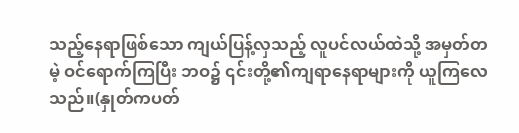သည့်နေရာဖြစ်သော ကျယ်ပြန့်လှသည့် လူပင်လယ်ထဲသို့ အမှတ်တမဲ့ ဝင်ရောက်ကြပြီး ဘဝ၌ ၎င်းတို့၏ကျရာနေရာများကို ယူကြလေသည်။(နှုတ်ကပတ်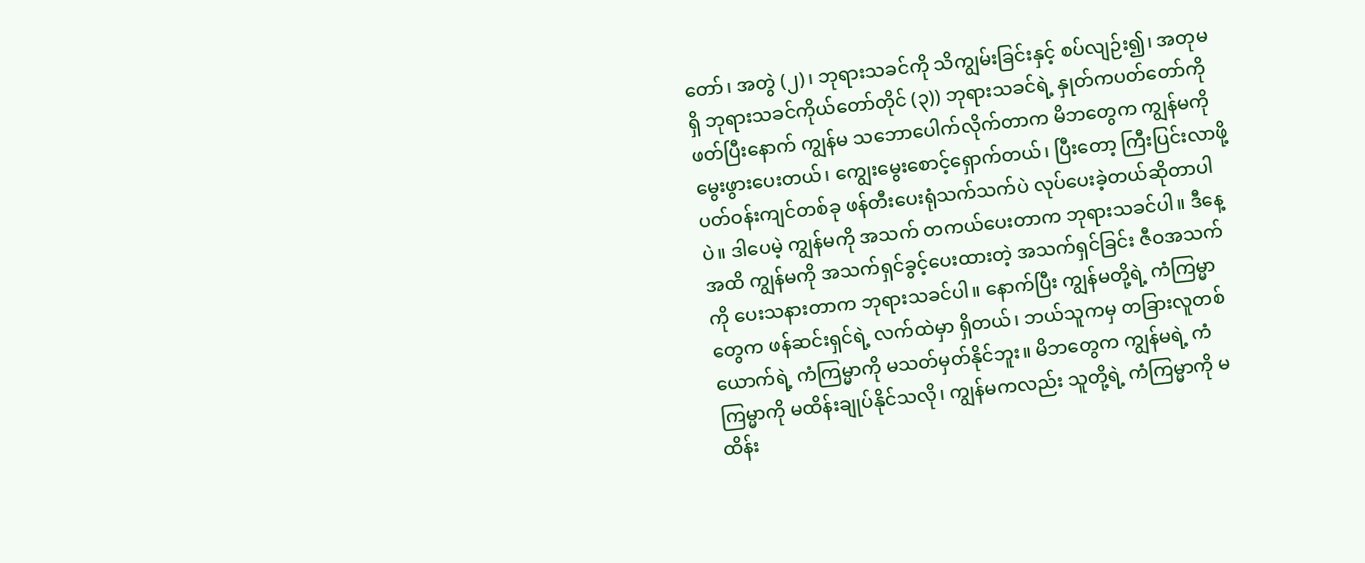တော်၊ အတွဲ (၂)၊ ဘုရားသခင်ကို သိကျွမ်းခြင်းနှင့် စပ်လျဉ်း၍၊ အတုမရှိ ဘုရားသခင်ကိုယ်တော်တိုင် (၃)) ဘုရားသခင်ရဲ့ နှုတ်ကပတ်တော်ကို ဖတ်ပြီးနောက် ကျွန်မ သဘောပေါက်လိုက်တာက မိဘတွေက ကျွန်မကို မွေးဖွားပေးတယ်၊ ကျွေးမွေးစောင့်ရှောက်တယ်၊ ပြီးတော့ ကြီးပြင်းလာဖို့ ပတ်ဝန်းကျင်တစ်ခု ဖန်တီးပေးရုံသက်သက်ပဲ လုပ်ပေးခဲ့တယ်ဆိုတာပါပဲ။ ဒါပေမဲ့ ကျွန်မကို အသက် တကယ်ပေးတာက ဘုရားသခင်ပါ။ ဒီနေ့အထိ ကျွန်မကို အသက်ရှင်ခွင့်ပေးထားတဲ့ အသက်ရှင်ခြင်း ဇီဝအသက်ကို ပေးသနားတာက ဘုရားသခင်ပါ။ နောက်ပြီး ကျွန်မတို့ရဲ့ ကံကြမ္မာတွေက ဖန်ဆင်းရှင်ရဲ့ လက်ထဲမှာ ရှိတယ်၊ ဘယ်သူကမှ တခြားလူတစ်ယောက်ရဲ့ ကံကြမ္မာကို မသတ်မှတ်နိုင်ဘူး။ မိဘတွေက ကျွန်မရဲ့ ကံကြမ္မာကို မထိန်းချုပ်နိုင်သလို၊ ကျွန်မကလည်း သူတို့ရဲ့ ကံကြမ္မာကို မထိန်း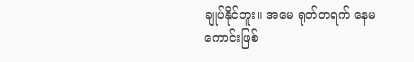ချုပ်နိုင်ဘူး။ အမေ ရုတ်တရက် နေမကောင်းဖြစ်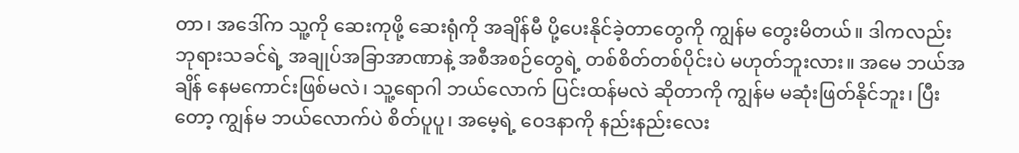တာ၊ အဒေါ်က သူ့ကို ဆေးကုဖို့ ဆေးရုံကို အချိန်မီ ပို့ပေးနိုင်ခဲ့တာတွေကို ကျွန်မ တွေးမိတယ်။ ဒါကလည်း ဘုရားသခင်ရဲ့ အချုပ်အခြာအာဏာနဲ့ အစီအစဉ်တွေရဲ့ တစ်စိတ်တစ်ပိုင်းပဲ မဟုတ်ဘူးလား။ အမေ ဘယ်အချိန် နေမကောင်းဖြစ်မလဲ၊ သူ့ရောဂါ ဘယ်လောက် ပြင်းထန်မလဲ ဆိုတာကို ကျွန်မ မဆုံးဖြတ်နိုင်ဘူး၊ ပြီးတော့ ကျွန်မ ဘယ်လောက်ပဲ စိတ်ပူပူ၊ အမေ့ရဲ့ ဝေဒနာကို နည်းနည်းလေး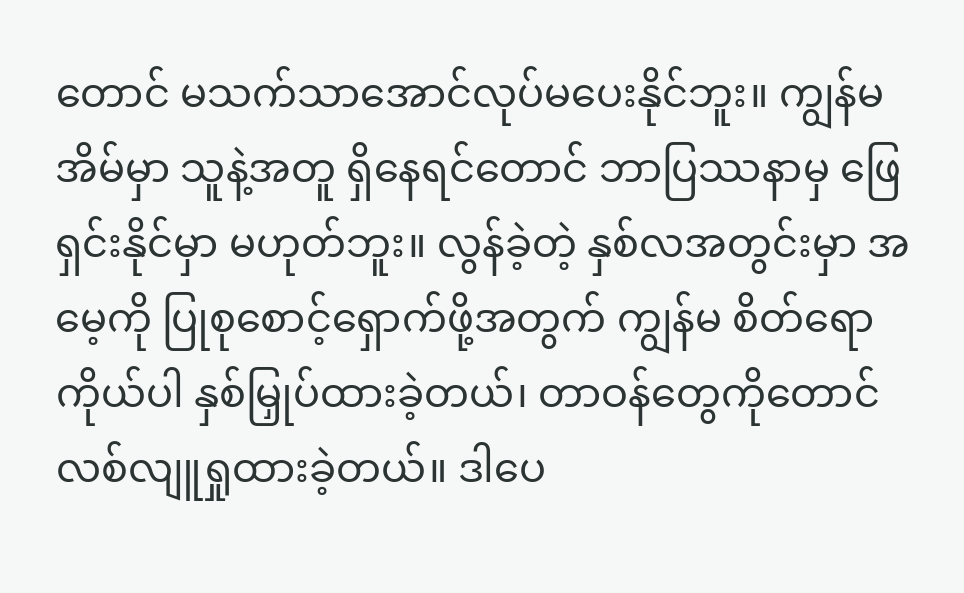တောင် မသက်သာအောင်လုပ်မပေးနိုင်ဘူး။ ကျွန်မ အိမ်မှာ သူနဲ့အတူ ရှိနေရင်တောင် ဘာပြဿနာမှ ဖြေရှင်းနိုင်မှာ မဟုတ်ဘူး။ လွန်ခဲ့တဲ့ နှစ်လအတွင်းမှာ အမေ့ကို ပြုစုစောင့်ရှောက်ဖို့အတွက် ကျွန်မ စိတ်ရောကိုယ်ပါ နှစ်မြှုပ်ထားခဲ့တယ်၊ တာဝန်တွေကိုတောင် လစ်လျူရှုထားခဲ့တယ်။ ဒါပေ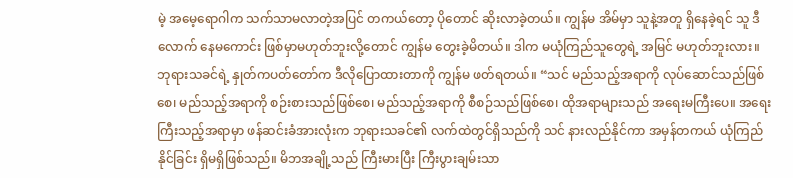မဲ့ အမေ့ရောဂါက သက်သာမလာတဲ့အပြင် တကယ်တော့ ပိုတောင် ဆိုးလာခဲ့တယ်။ ကျွန်မ အိမ်မှာ သူနဲ့အတူ ရှိနေခဲ့ရင် သူ ဒီလောက် နေမကောင်း ဖြစ်မှာမဟုတ်ဘူးလို့တောင် ကျွန်မ တွေးခဲ့မိတယ်။ ဒါက မယုံကြည်သူတွေရဲ့ အမြင် မဟုတ်ဘူးလား။ ဘုရားသခင်ရဲ့ နှုတ်ကပတ်တော်က ဒီလိုပြောထားတာကို ကျွန်မ ဖတ်ရတယ်။ “သင် မည်သည့်အရာကို လုပ်ဆောင်သည်ဖြစ်စေ၊ မည်သည့်အရာကို စဉ်းစားသည်ဖြစ်စေ၊ မည်သည့်အရာကို စီစဉ်သည်ဖြစ်စေ၊ ထိုအရာများသည် အရေးမကြီးပေ။ အရေးကြီးသည့်အရာမှာ ဖန်ဆင်းခံအားလုံးက ဘုရားသခင်၏ လက်ထဲတွင်ရှိသည်ကို သင် နားလည်နိုင်ကာ အမှန်တကယ် ယုံကြည်နိုင်ခြင်း ရှိမရှိဖြစ်သည်။ မိဘအချို့သည် ကြီးမားပြီး ကြီးပွားချမ်းသာ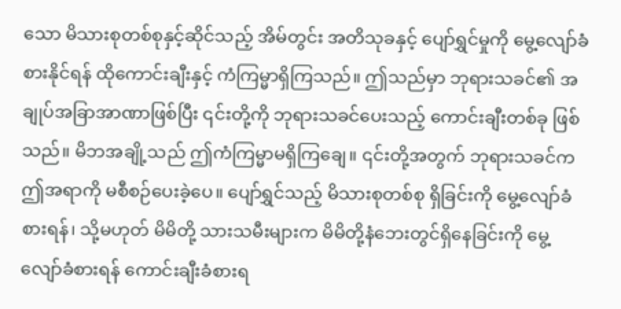သော မိသားစုတစ်စုနှင့်ဆိုင်သည့် အိမ်တွင်း အတိသုခနှင့် ပျော်ရွှင်မှုကို မွေ့လျော်ခံစားနိုင်ရန် ထိုကောင်းချီးနှင့် ကံကြမ္မာရှိကြသည်။ ဤသည်မှာ ဘုရားသခင်၏ အချုပ်အခြာအာဏာဖြစ်ပြီး ၎င်းတို့ကို ဘုရားသခင်ပေးသည့် ကောင်းချီးတစ်ခု ဖြစ်သည်။ မိဘအချို့သည် ဤကံကြမ္မာမရှိကြချေ။ ၎င်းတို့အတွက် ဘုရားသခင်က ဤအရာကို မစီစဉ်ပေးခဲ့ပေ။ ပျော်ရွှင်သည့် မိသားစုတစ်စု ရှိခြင်းကို မွေ့လျော်ခံစားရန်၊ သို့မဟုတ် မိမိတို့ သားသမီးများက မိမိတို့နံဘေးတွင်ရှိနေခြင်းကို မွေ့လျော်ခံစားရန် ကောင်းချီးခံစားရ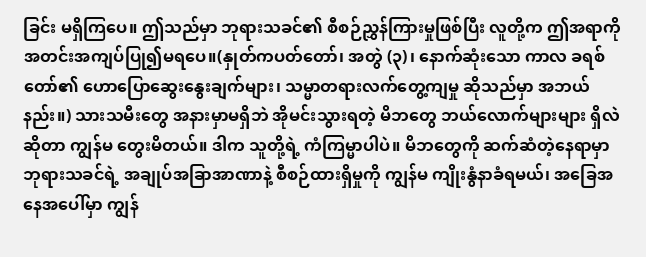ခြင်း မရှိကြပေ။ ဤသည်မှာ ဘုရားသခင်၏ စီစဉ်ညွှန်ကြားမှုဖြစ်ပြီး လူတို့က ဤအရာကို အတင်းအကျပ်ပြု၍မရပေ။(နှုတ်ကပတ်တော်၊ အတွဲ (၃)၊ နောက်ဆုံးသော ကာလ ခရစ်တော်၏ ဟောပြောဆွေးနွေးချက်များ၊ သမ္မာတရားလက်တွေ့ကျမှု ဆိုသည်မှာ အဘယ်နည်း။) သားသမီးတွေ အနားမှာမရှိဘဲ အိုမင်းသွားရတဲ့ မိဘတွေ ဘယ်လောက်များများ ရှိလဲဆိုတာ ကျွန်မ တွေးမိတယ်။ ဒါက သူတို့ရဲ့ ကံကြမ္မာပါပဲ။ မိဘတွေကို ဆက်ဆံတဲ့နေရာမှာ ဘုရားသခင်ရဲ့ အချုပ်အခြာအာဏာနဲ့ စီစဉ်ထားရှိမှုကို ကျွန်မ ကျိုးနွံနာခံရမယ်၊ အခြေအနေအပေါ်မှာ ကျွန်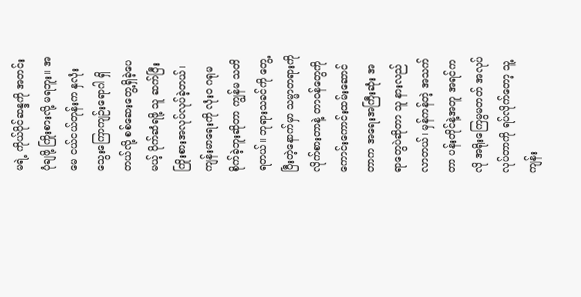မရဲ့ ကိုယ်ပိုင်ဆန္ဒကို အတင်းပုံချဖို့ ကြိုးစားလို့ မရဘူး။ အမေ ငယ်ငယ်တုန်းက နှလုံးသွေးကြောကျဉ်းရောဂါ ရှိတယ်လို့ စစ်ဆေးတွေ့ရှိခဲ့ပေမယ့် ပိုက်ဆံရဖို့ သူ ဆက်ပြီး ကြိုးစားအလုပ်လုပ်ခဲ့တယ်၊ ကျန်းမာရေးကို လုံးဝ ဂရုမစိုက်ခဲ့ဘူးဆိုတာ ကျွန်မ သတိရတယ်။ ဘုရားသခင်ကို တွေ့ပြီးတဲ့နောက်မှာ သမ္မာတရားကို လိုက်စားတာနဲ့ တာဝန်တွေကို ကောင်းကောင်းထမ်းဆောင်တာက အရေးအကြီးဆုံး အရာတွေပဲဆိုတာ သူ နားလည်လာတယ်၊ မှန်ကန်တဲ့ အသက်တာ ပန်းတိုင်နဲ့အတူ အရင်ကလို အရိုးကြေမွမတတ် အလုပ်လုပ်တာကို ရပ်လိုက်တော့ သူ့ကျန်း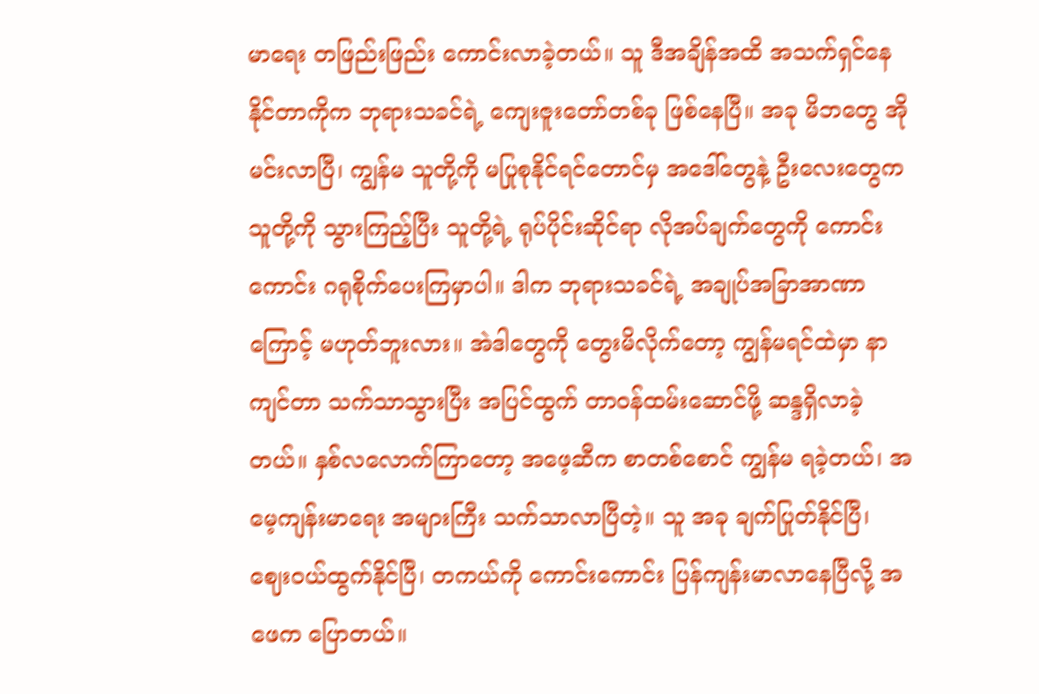မာရေး တဖြည်းဖြည်း ကောင်းလာခဲ့တယ်။ သူ ဒီအချိန်အထိ အသက်ရှင်နေနိုင်တာကိုက ဘုရားသခင်ရဲ့ ကျေးဇူးတော်တစ်ခု ဖြစ်နေပြီ။ အခု မိဘတွေ အိုမင်းလာပြီ၊ ကျွန်မ သူတို့ကို မပြုစုနိုင်ရင်တောင်မှ အဒေါ်တွေနဲ့ ဦးလေးတွေက သူတို့ကို သွားကြည့်ပြီး သူတို့ရဲ့ ရုပ်ပိုင်းဆိုင်ရာ လိုအပ်ချက်တွေကို ကောင်းကောင်း ဂရုစိုက်ပေးကြမှာပါ။ ဒါက ဘုရားသခင်ရဲ့ အချုပ်အခြာအာဏာကြောင့် မဟုတ်ဘူးလား။ အဲဒါတွေကို တွေးမိလိုက်တော့ ကျွန်မရင်ထဲမှာ နာကျင်တာ သက်သာသွားပြီး အပြင်ထွက် တာဝန်ထမ်းဆောင်ဖို့ ဆန္ဒရှိလာခဲ့တယ်။ နှစ်လလောက်ကြာတော့ အဖေ့ဆီက စာတစ်စောင် ကျွန်မ ရခဲ့တယ်၊ အမေ့ကျန်းမာရေး အများကြီး သက်သာလာပြီတဲ့။ သူ အခု ချက်ပြုတ်နိုင်ပြီ၊ ဈေးဝယ်ထွက်နိုင်ပြီ၊ တကယ်ကို ကောင်းကောင်း ပြန်ကျန်းမာလာနေပြီလို့ အဖေက ပြောတယ်။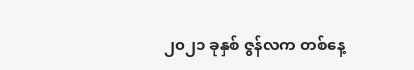၂၀၂၁ ခုနှစ် ဇွန်လက တစ်နေ့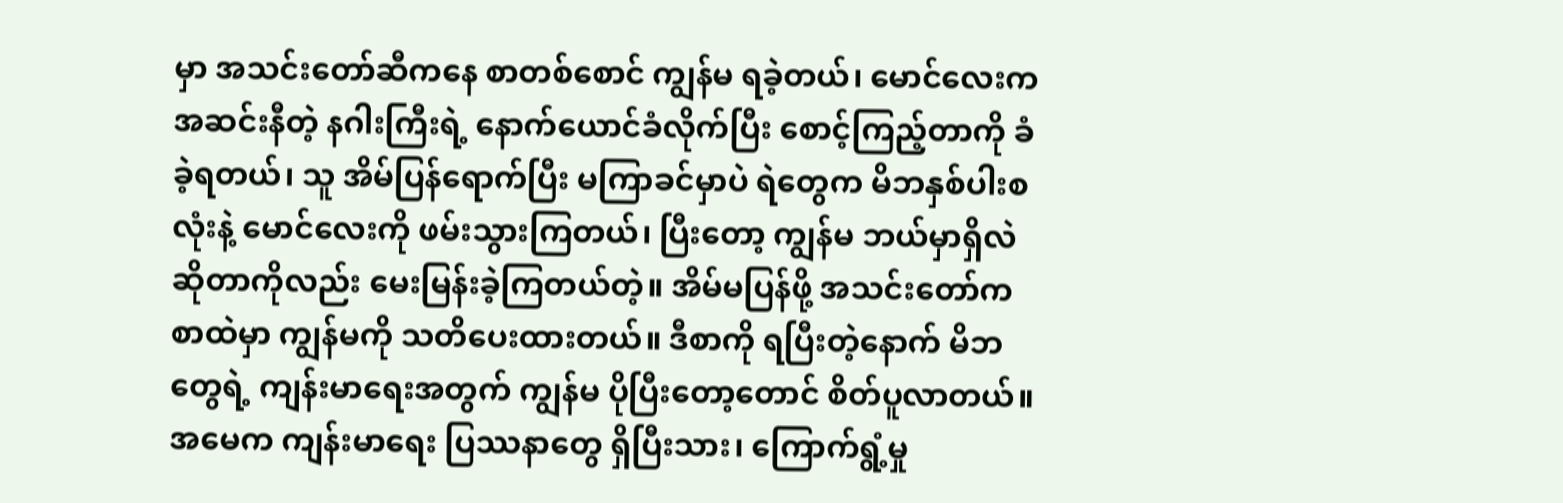မှာ အသင်းတော်ဆီကနေ စာတစ်စောင် ကျွန်မ ရခဲ့တယ်၊ မောင်လေးက အဆင်းနီတဲ့ နဂါးကြီးရဲ့ နောက်ယောင်ခံလိုက်ပြီး စောင့်ကြည့်တာကို ခံခဲ့ရတယ်၊ သူ အိမ်ပြန်ရောက်ပြီး မကြာခင်မှာပဲ ရဲတွေက မိဘနှစ်ပါးစလုံးနဲ့ မောင်လေးကို ဖမ်းသွားကြတယ်၊ ပြီးတော့ ကျွန်မ ဘယ်မှာရှိလဲ ဆိုတာကိုလည်း မေးမြန်းခဲ့ကြတယ်တဲ့။ အိမ်မပြန်ဖို့ အသင်းတော်က စာထဲမှာ ကျွန်မကို သတိပေးထားတယ်။ ဒီစာကို ရပြီးတဲ့နောက် မိဘတွေရဲ့ ကျန်းမာရေးအတွက် ကျွန်မ ပိုပြီးတော့တောင် စိတ်ပူလာတယ်။ အမေက ကျန်းမာရေး ပြဿနာတွေ ရှိပြီးသား၊ ကြောက်ရွံ့မှု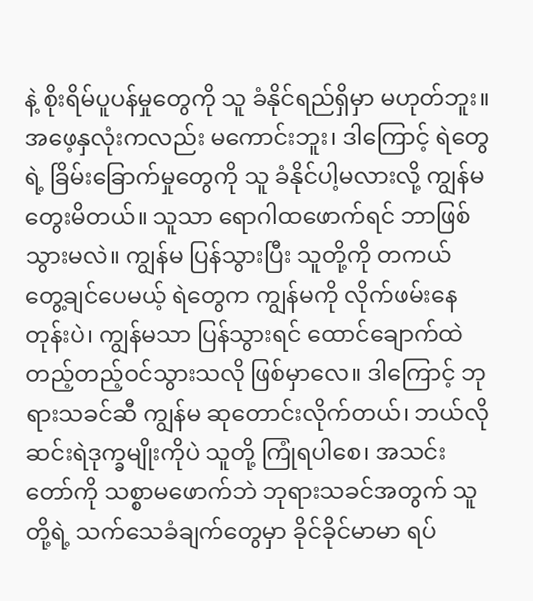နဲ့ စိုးရိမ်ပူပန်မှုတွေကို သူ ခံနိုင်ရည်ရှိမှာ မဟုတ်ဘူး။ အဖေ့နှလုံးကလည်း မကောင်းဘူး၊ ဒါကြောင့် ရဲတွေရဲ့ ခြိမ်းခြောက်မှုတွေကို သူ ခံနိုင်ပါ့မလားလို့ ကျွန်မ တွေးမိတယ်။ သူသာ ရောဂါထဖောက်ရင် ဘာဖြစ်သွားမလဲ။ ကျွန်မ ပြန်သွားပြီး သူတို့ကို တကယ် တွေ့ချင်ပေမယ့် ရဲတွေက ကျွန်မကို လိုက်ဖမ်းနေတုန်းပဲ၊ ကျွန်မသာ ပြန်သွားရင် ထောင်ချောက်ထဲ တည့်တည့်ဝင်သွားသလို ဖြစ်မှာလေ။ ဒါကြောင့် ဘုရားသခင်ဆီ ကျွန်မ ဆုတောင်းလိုက်တယ်၊ ဘယ်လို ဆင်းရဲဒုက္ခမျိုးကိုပဲ သူတို့ ကြုံရပါစေ၊ အသင်းတော်ကို သစ္စာမဖောက်ဘဲ ဘုရားသခင်အတွက် သူတို့ရဲ့ သက်သေခံချက်တွေမှာ ခိုင်ခိုင်မာမာ ရပ်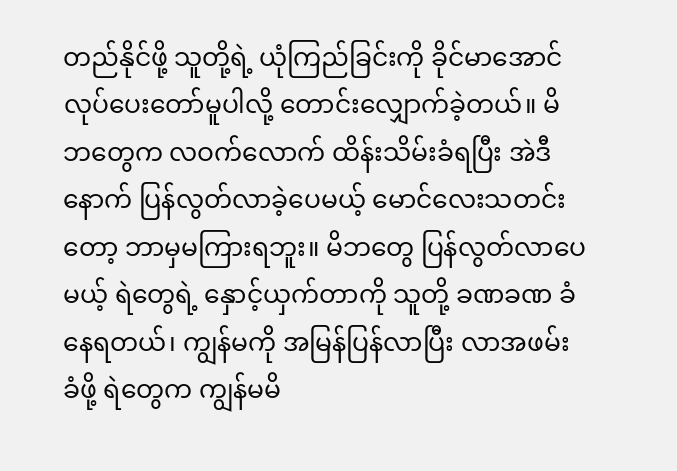တည်နိုင်ဖို့ သူတို့ရဲ့ ယုံကြည်ခြင်းကို ခိုင်မာအောင် လုပ်ပေးတော်မူပါလို့ တောင်းလျှောက်ခဲ့တယ်။ မိဘတွေက လဝက်လောက် ထိန်းသိမ်းခံရပြီး အဲဒီနောက် ပြန်လွတ်လာခဲ့ပေမယ့် မောင်လေးသတင်းတော့ ဘာမှမကြားရဘူး။ မိဘတွေ ပြန်လွတ်လာပေမယ့် ရဲတွေရဲ့ နှောင့်ယှက်တာကို သူတို့ ခဏခဏ ခံနေရတယ်၊ ကျွန်မကို အမြန်ပြန်လာပြီး လာအဖမ်းခံဖို့ ရဲတွေက ကျွန်မမိ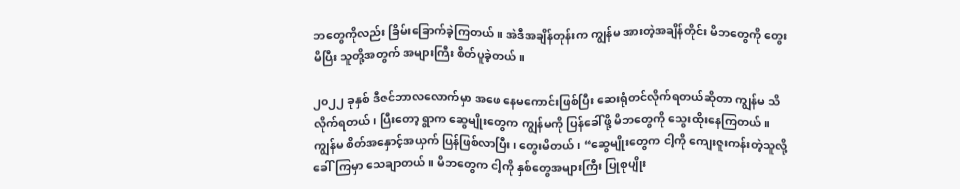ဘတွေကိုလည်း ခြိမ်းခြောက်ခဲ့ကြတယ်။ အဲဒီအချိန်တုန်းက ကျွန်မ အားတဲ့အချိန်တိုင်း မိဘတွေကို တွေးမိပြီး သူတို့အတွက် အများကြီး စိတ်ပူခဲ့တယ်။

၂၀၂၂ ခုနှစ် ဒီဇင်ဘာလလောက်မှာ အဖေ နေမကောင်းဖြစ်ပြီး ဆေးရုံတင်လိုက်ရတယ်ဆိုတာ ကျွန်မ သိလိုက်ရတယ်၊ ပြီးတော့ ရွာက ဆွေမျိုးတွေက ကျွန်မကို ပြန်ခေါ်ဖို့ မိဘတွေကို သွေးထိုးနေကြတယ်။ ကျွန်မ စိတ်အနှောင့်အယှက် ပြန်ဖြစ်လာပြီး၊ တွေးမိတယ်၊ “ဆွေမျိုးတွေက ငါ့ကို ကျေးဇူးကန်းတဲ့သူလို့ ခေါ်ကြမှာ သေချာတယ်။ မိဘတွေက ငါ့ကို နှစ်တွေအများကြီး ပြုစုပျိုး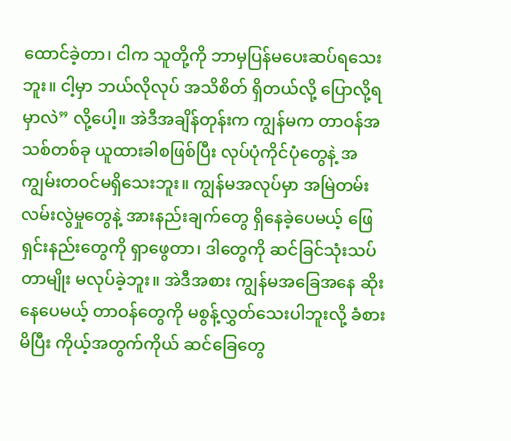ထောင်ခဲ့တာ၊ ငါက သူတို့ကို ဘာမှပြန်မပေးဆပ်ရသေးဘူး။ ငါ့မှာ ဘယ်လိုလုပ် အသိစိတ် ရှိတယ်လို့ ပြောလို့ရမှာလဲ” လို့ပေါ့။ အဲဒီအချိန်တုန်းက ကျွန်မက တာဝန်အသစ်တစ်ခု ယူထားခါစဖြစ်ပြီး လုပ်ပုံကိုင်ပုံတွေနဲ့ အကျွမ်းတဝင်မရှိသေးဘူး။ ကျွန်မအလုပ်မှာ အမြဲတမ်း လမ်းလွဲမှုတွေနဲ့ အားနည်းချက်တွေ ရှိနေခဲ့ပေမယ့် ဖြေရှင်းနည်းတွေကို ရှာဖွေတာ၊ ဒါတွေကို ဆင်ခြင်သုံးသပ်တာမျိုး မလုပ်ခဲ့ဘူး။ အဲဒီအစား ကျွန်မအခြေအနေ ဆိုးနေပေမယ့် တာဝန်တွေကို မစွန့်လွှတ်သေးပါဘူးလို့ ခံစားမိပြီး ကိုယ့်အတွက်ကိုယ် ဆင်ခြေတွေ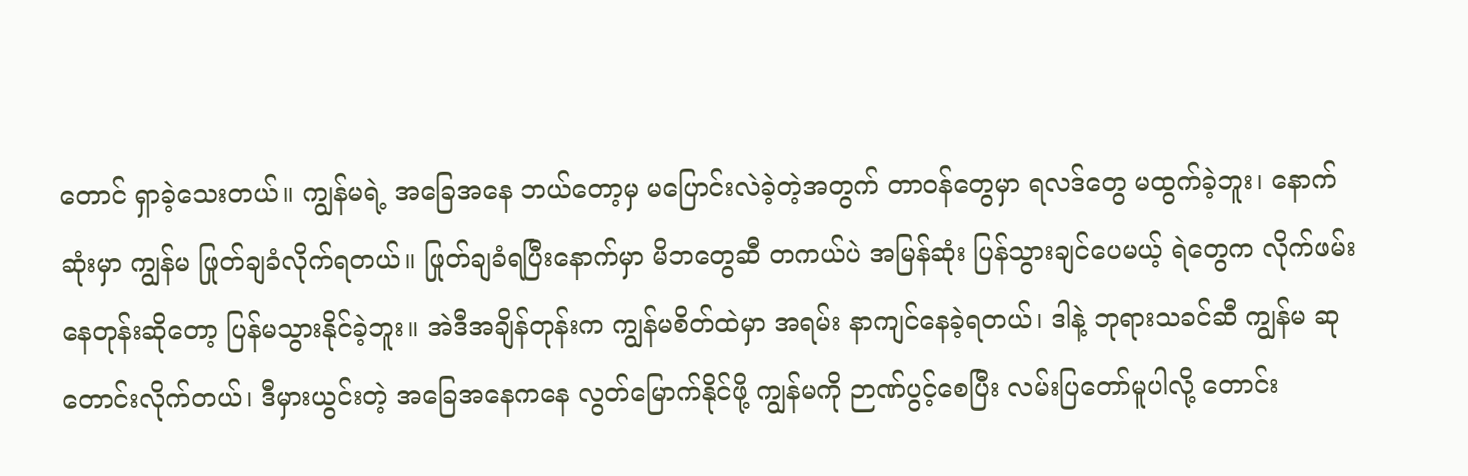တောင် ရှာခဲ့သေးတယ်။ ကျွန်မရဲ့ အခြေအနေ ဘယ်တော့မှ မပြောင်းလဲခဲ့တဲ့အတွက် တာဝန်တွေမှာ ရလဒ်တွေ မထွက်ခဲ့ဘူး၊ နောက်ဆုံးမှာ ကျွန်မ ဖြုတ်ချခံလိုက်ရတယ်။ ဖြုတ်ချခံရပြီးနောက်မှာ မိဘတွေဆီ တကယ်ပဲ အမြန်ဆုံး ပြန်သွားချင်ပေမယ့် ရဲတွေက လိုက်ဖမ်းနေတုန်းဆိုတော့ ပြန်မသွားနိုင်ခဲ့ဘူး။ အဲဒီအချိန်တုန်းက ကျွန်မစိတ်ထဲမှာ အရမ်း နာကျင်နေခဲ့ရတယ်၊ ဒါနဲ့ ဘုရားသခင်ဆီ ကျွန်မ ဆုတောင်းလိုက်တယ်၊ ဒီမှားယွင်းတဲ့ အခြေအနေကနေ လွတ်မြောက်နိုင်ဖို့ ကျွန်မကို ဉာဏ်ပွင့်စေပြီး လမ်းပြတော်မူပါလို့ တောင်း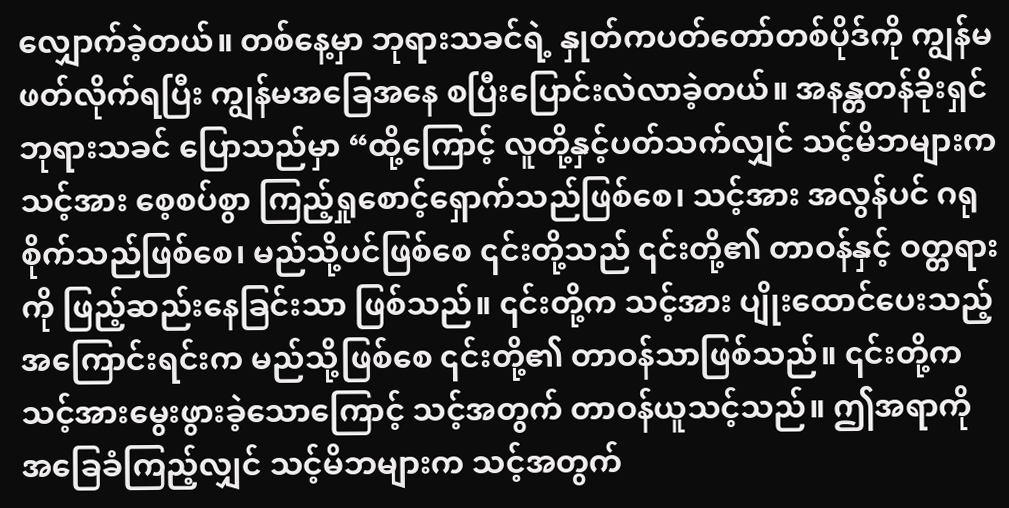လျှောက်ခဲ့တယ်။ တစ်နေ့မှာ ဘုရားသခင်ရဲ့ နှုတ်ကပတ်တော်တစ်ပိုဒ်ကို ကျွန်မ ဖတ်လိုက်ရပြီး ကျွန်မအခြေအနေ စပြီးပြောင်းလဲလာခဲ့တယ်။ အနန္တတန်ခိုးရှင် ဘုရားသခင် ပြောသည်မှာ “ထို့ကြောင့် လူတို့နှင့်ပတ်သက်လျှင် သင့်မိဘများက သင့်အား စေ့စပ်စွာ ကြည့်ရှုစောင့်ရှောက်သည်ဖြစ်စေ၊ သင့်အား အလွန်ပင် ဂရုစိုက်သည်ဖြစ်စေ၊ မည်သို့ပင်ဖြစ်စေ ၎င်းတို့သည် ၎င်းတို့၏ တာဝန်နှင့် ဝတ္တရားကို ဖြည့်ဆည်းနေခြင်းသာ ဖြစ်သည်။ ၎င်းတို့က သင့်အား ပျိုးထောင်ပေးသည့် အကြောင်းရင်းက မည်သို့ဖြစ်စေ ၎င်းတို့၏ တာဝန်သာဖြစ်သည်။ ၎င်းတို့က သင့်အားမွေးဖွားခဲ့သောကြောင့် သင့်အတွက် တာဝန်ယူသင့်သည်။ ဤအရာကို အခြေခံကြည့်လျှင် သင့်မိဘများက သင့်အတွက်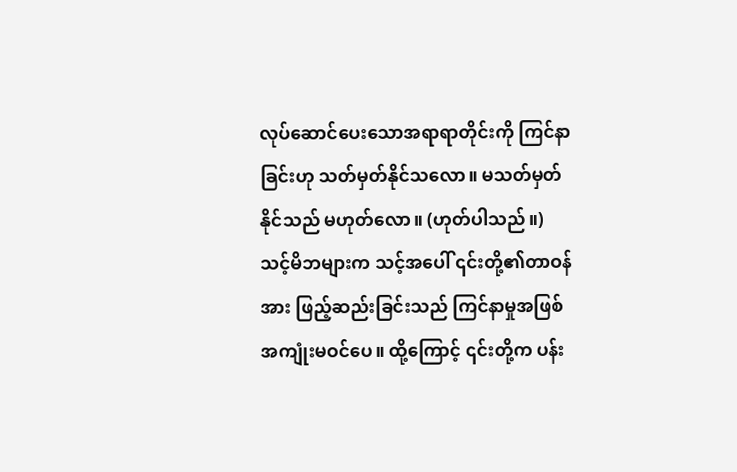လုပ်ဆောင်ပေးသောအရာရာတိုင်းကို ကြင်နာခြင်းဟု သတ်မှတ်နိုင်သလော။ မသတ်မှတ်နိုင်သည် မဟုတ်လော။ (ဟုတ်ပါသည်။) သင့်မိဘများက သင့်အပေါ် ၎င်းတို့၏တာဝန်အား ဖြည့်ဆည်းခြင်းသည် ကြင်နာမှုအဖြစ် အကျုံးမဝင်ပေ။ ထို့ကြောင့် ၎င်းတို့က ပန်း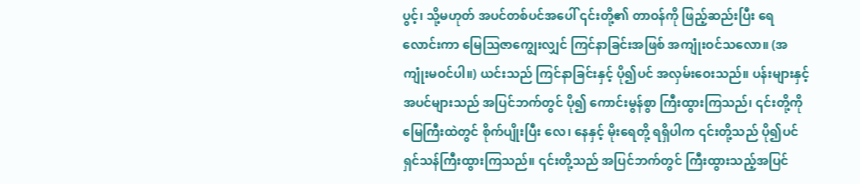ပွင့်၊ သို့မဟုတ် အပင်တစ်ပင်အပေါ် ၎င်းတို့၏ တာဝန်ကို ဖြည့်ဆည်းပြီး ရေလောင်းကာ မြေဩဇာကျွေးလျှင် ကြင်နာခြင်းအဖြစ် အကျုံးဝင်သလော။ (အကျုံးမဝင်ပါ။) ယင်းသည် ကြင်နာခြင်းနှင့် ပို၍ပင် အလှမ်းဝေးသည်။ ပန်းများနှင့် အပင်များသည် အပြင်ဘက်တွင် ပို၍ ကောင်းမွန်စွာ ကြီးထွားကြသည်၊ ၎င်းတို့ကို မြေကြီးထဲတွင် စိုက်ပျိုးပြီး လေ၊ နေနှင့် မိုးရေတို့ ရရှိပါက ၎င်းတို့သည် ပို၍ပင် ရှင်သန်ကြီးထွားကြသည်။ ၎င်းတို့သည် အပြင်ဘက်တွင် ကြီးထွားသည့်အပြင်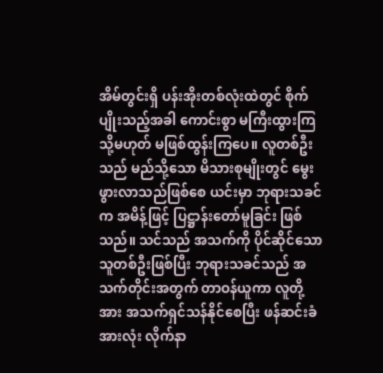အိမ်တွင်းရှိ ပန်းအိုးတစ်လုံးထဲတွင် စိုက်ပျိုးသည့်အခါ ကောင်းစွာ မကြီးထွားကြ သို့မဟုတ် မဖြစ်ထွန်းကြပေ။ လူတစ်ဦးသည် မည်သို့သော မိသားစုမျိုးတွင် မွေးဖွားလာသည်ဖြစ်စေ ယင်းမှာ ဘုရားသခင်က အမိန့်ဖြင့် ပြဋ္ဌာန်းတော်မူခြင်း ဖြစ်သည်။ သင်သည် အသက်ကို ပိုင်ဆိုင်သောသူတစ်ဦးဖြစ်ပြီး ဘုရားသခင်သည် အသက်တိုင်းအတွက် တာဝန်ယူကာ လူတို့အား အသက်ရှင်သန်နိုင်စေပြီး ဖန်ဆင်းခံအားလုံး လိုက်နာ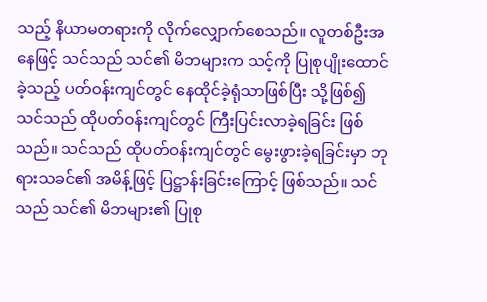သည့် နိယာမတရားကို လိုက်လျှောက်စေသည်။ လူတစ်ဦးအနေဖြင့် သင်သည် သင်၏ မိဘများက သင့်ကို ပြုစုပျိုးထောင်ခဲ့သည့် ပတ်ဝန်းကျင်တွင် နေထိုင်ခဲ့ရုံသာဖြစ်ပြီး သို့ဖြစ်၍ သင်သည် ထိုပတ်ဝန်းကျင်တွင် ကြီးပြင်းလာခဲ့ရခြင်း ဖြစ်သည်။ သင်သည် ထိုပတ်ဝန်းကျင်တွင် မွေးဖွားခဲ့ရခြင်းမှာ ဘုရားသခင်၏ အမိန့်ဖြင့် ပြဋ္ဌာန်းခြင်းကြောင့် ဖြစ်သည်။ သင်သည် သင်၏ မိဘများ၏ ပြုစု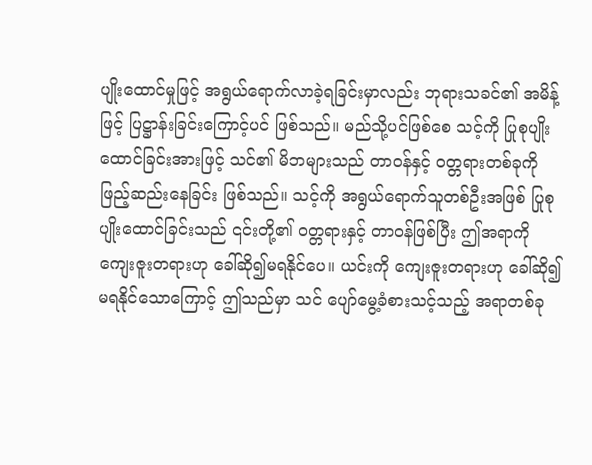ပျိုးထောင်မှုဖြင့် အရွယ်ရောက်လာခဲ့ရခြင်းမှာလည်း ဘုရားသခင်၏ အမိန့်ဖြင့် ပြဋ္ဌာန်းခြင်းကြောင့်ပင် ဖြစ်သည်။ မည်သို့ပင်ဖြစ်စေ သင့်ကို ပြုစုပျိုးထောင်ခြင်းအားဖြင့် သင်၏ မိဘများသည် တာဝန်နှင့် ဝတ္တရားတစ်ခုကို ဖြည့်ဆည်းနေခြင်း ဖြစ်သည်။ သင့်ကို အရွယ်ရောက်သူတစ်ဦးအဖြစ် ပြုစုပျိုးထောင်ခြင်းသည် ၎င်းတို့၏ ဝတ္တရားနှင့် တာဝန်ဖြစ်ပြီး ဤအရာကို ကျေးဇူးတရားဟု ခေါ်ဆို၍မရနိုင်ပေ။ ယင်းကို ကျေးဇူးတရားဟု ခေါ်ဆို၍မရနိုင်သောကြောင့် ဤသည်မှာ သင် ပျော်မွေ့ခံစားသင့်သည့် အရာတစ်ခု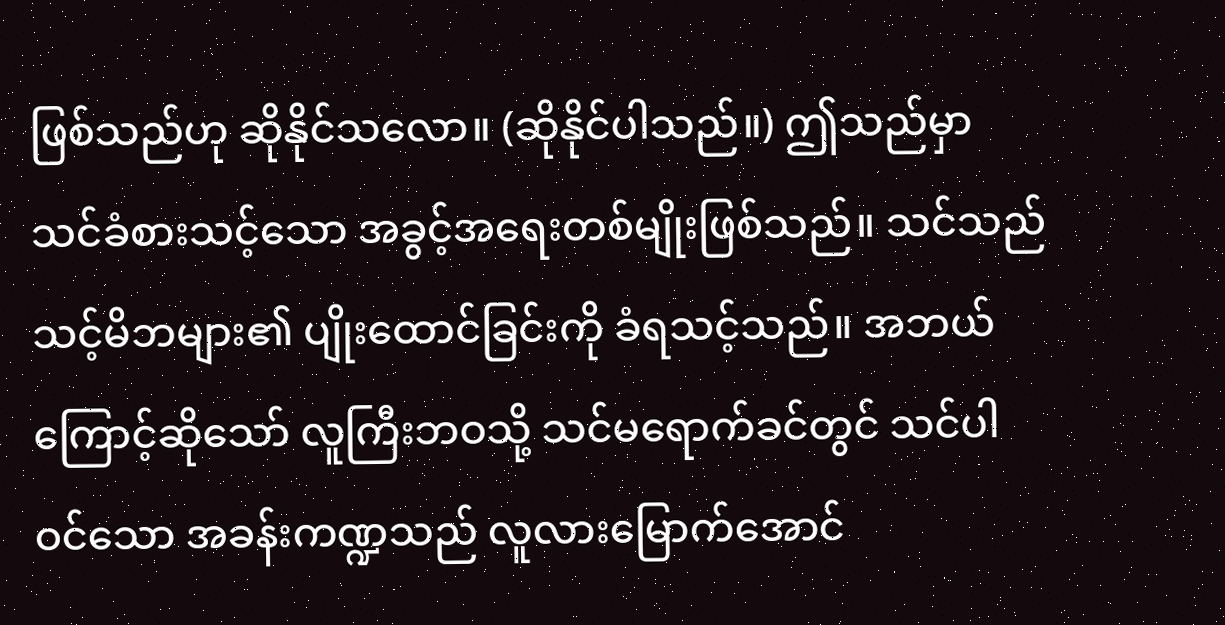ဖြစ်သည်ဟု ဆိုနိုင်သလော။ (ဆိုနိုင်ပါသည်။) ဤသည်မှာ သင်ခံစားသင့်သော အခွင့်အရေးတစ်မျိုးဖြစ်သည်။ သင်သည် သင့်မိဘများ၏ ပျိုးထောင်ခြင်းကို ခံရသင့်သည်။ အဘယ်ကြောင့်ဆိုသော် လူကြီးဘဝသို့ သင်မရောက်ခင်တွင် သင်ပါဝင်သော အခန်းကဏ္ဍသည် လူလားမြောက်အောင်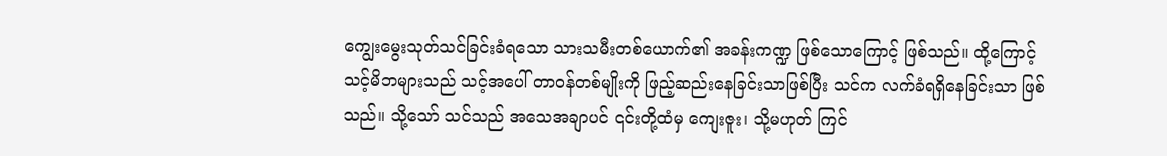ကျွေးမွေးသုတ်သင်ခြင်းခံရသော သားသမီးတစ်ယောက်၏ အခန်းကဏ္ဍ ဖြစ်သောကြောင့် ဖြစ်သည်။ ထို့ကြောင့် သင့်မိဘများသည် သင့်အပေါ် တာဝန်တစ်မျိုးကို ဖြည့်ဆည်းနေခြင်းသာဖြစ်ပြီး သင်က လက်ခံရရှိနေခြင်းသာ ဖြစ်သည်။ သို့သော် သင်သည် အသေအချာပင် ၎င်းတို့ထံမှ ကျေးဇူး၊ သို့မဟုတ် ကြင်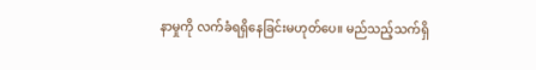နာမှုကို လက်ခံရရှိနေခြင်းမဟုတ်ပေ။ မည်သည့်သက်ရှိ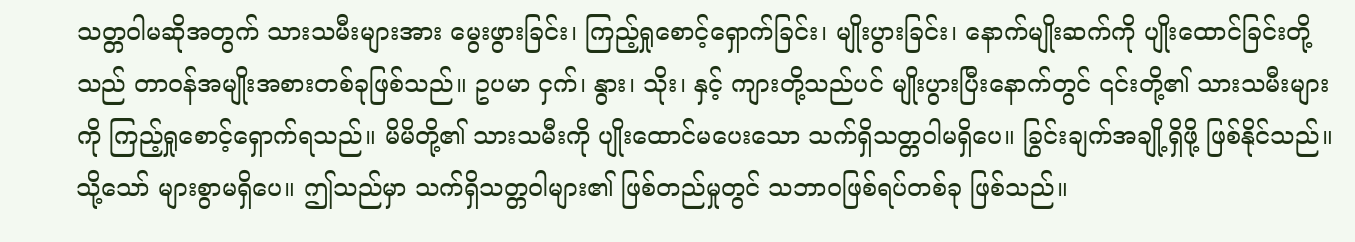သတ္တဝါမဆိုအတွက် သားသမီးများအား မွေးဖွားခြင်း၊ ကြည့်ရှုစောင့်ရှောက်ခြင်း၊ မျိုးပွားခြင်း၊ နောက်မျိုးဆက်ကို ပျိုးထောင်ခြင်းတို့သည် တာဝန်အမျိုးအစားတစ်ခုဖြစ်သည်။ ဥပမာ ငှက်၊ နွား၊ သိုး၊ နှင့် ကျားတို့သည်ပင် မျိုးပွားပြီးနောက်တွင် ၎င်းတို့၏ သားသမီးများကို ကြည့်ရှုစောင့်ရှောက်ရသည်။ မိမိတို့၏ သားသမီးကို ပျိုးထောင်မပေးသော သက်ရှိသတ္တဝါမရှိပေ။ ခြွင်းချက်အချို့ရှိဖို့ ဖြစ်နိုင်သည်။ သို့သော် များစွာမရှိပေ။ ဤသည်မှာ သက်ရှိသတ္တဝါများ၏ ဖြစ်တည်မှုတွင် သဘာဝဖြစ်ရပ်တစ်ခု ဖြစ်သည်။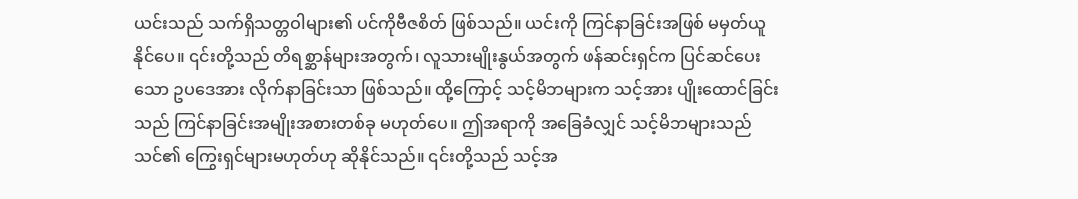ယင်းသည် သက်ရှိသတ္တဝါများ၏ ပင်ကိုဗီဇစိတ် ဖြစ်သည်။ ယင်းကို ကြင်နာခြင်းအဖြစ် မမှတ်ယူနိုင်ပေ။ ၎င်းတို့သည် တိရစ္ဆာန်များအတွက်၊ လူသားမျိုးနွယ်အတွက် ဖန်ဆင်းရှင်က ပြင်ဆင်ပေးသော ဥပဒေအား လိုက်နာခြင်းသာ ဖြစ်သည်။ ထို့ကြောင့် သင့်မိဘများက သင့်အား ပျိုးထောင်ခြင်းသည် ကြင်နာခြင်းအမျိုးအစားတစ်ခု မဟုတ်ပေ။ ဤအရာကို အခြေခံလျှင် သင့်မိဘများသည် သင်၏ ကြွေးရှင်များမဟုတ်ဟု ဆိုနိုင်သည်။ ၎င်းတို့သည် သင့်အ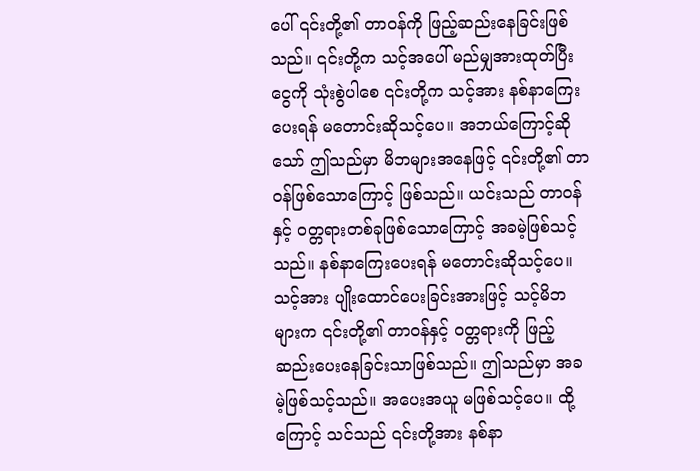ပေါ် ၎င်းတို့၏ တာဝန်ကို ဖြည့်ဆည်းနေခြင်းဖြစ်သည်။ ၎င်းတို့က သင့်အပေါ် မည်မျှအားထုတ်ပြီး ငွေကို သုံးစွဲပါစေ ၎င်းတို့က သင့်အား နစ်နာကြေးပေးရန် မတောင်းဆိုသင့်ပေ။ အဘယ်ကြောင့်ဆိုသော် ဤသည်မှာ မိဘများအနေဖြင့် ၎င်းတို့၏ တာဝန်ဖြစ်သောကြောင့် ဖြစ်သည်။ ယင်းသည် တာဝန်နှင့် ဝတ္တရားတစ်ခုဖြစ်သောကြောင့် အခမဲ့ဖြစ်သင့်သည်။ နစ်နာကြေးပေးရန် မတောင်းဆိုသင့်ပေ။ သင့်အား ပျိုးထောင်ပေးခြင်းအားဖြင့် သင့်မိဘများက ၎င်းတို့၏ တာဝန်နှင့် ဝတ္တရားကို ဖြည့်ဆည်းပေးနေခြင်းသာဖြစ်သည်။ ဤသည်မှာ အခမဲ့ဖြစ်သင့်သည်။ အပေးအယူ မဖြစ်သင့်ပေ။ ထို့ကြောင့် သင်သည် ၎င်းတို့အား နစ်နာ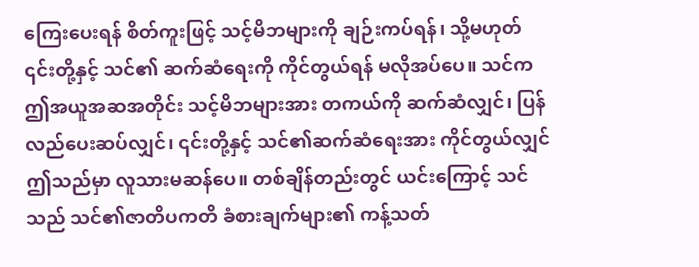ကြေးပေးရန် စိတ်ကူးဖြင့် သင့်မိဘများကို ချဉ်းကပ်ရန်၊ သို့မဟုတ် ၎င်းတို့နှင့် သင်၏ ဆက်ဆံရေးကို ကိုင်တွယ်ရန် မလိုအပ်ပေ။ သင်က ဤအယူအဆအတိုင်း သင့်မိဘများအား တကယ်ကို ဆက်ဆံလျှင်၊ ပြန်လည်ပေးဆပ်လျှင်၊ ၎င်းတို့နှင့် သင်၏ဆက်ဆံရေးအား ကိုင်တွယ်လျှင် ဤသည်မှာ လူသားမဆန်ပေ။ တစ်ချိန်တည်းတွင် ယင်းကြောင့် သင်သည် သင်၏ဇာတိပကတိ ခံစားချက်များ၏ ကန့်သတ်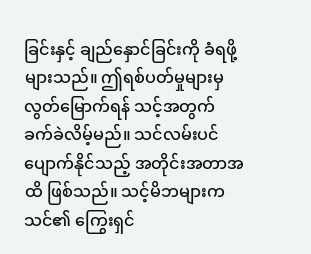ခြင်းနှင့် ချည်နှောင်ခြင်းကို ခံရဖို့များသည်။ ဤရစ်ပတ်မှုများမှ လွတ်မြောက်ရန် သင့်အတွက် ခက်ခဲလိမ့်မည်။ သင်လမ်းပင်ပျောက်နိုင်သည့် အတိုင်းအတာအထိ ဖြစ်သည်။ သင့်မိဘများက သင်၏ ကြွေးရှင်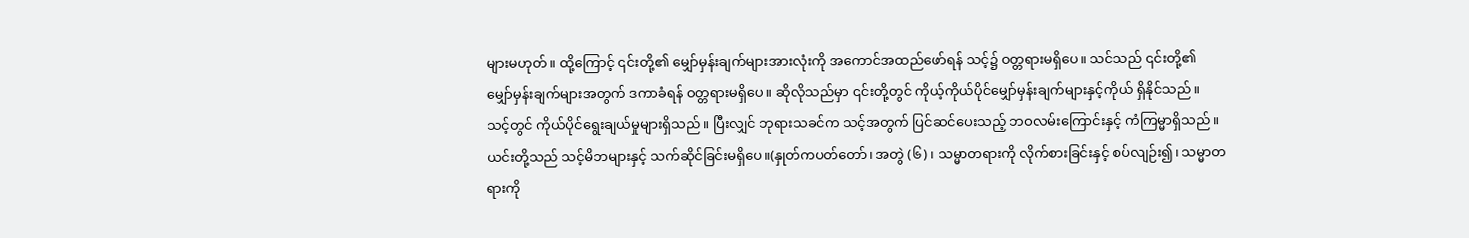များမဟုတ်။ ထို့ကြောင့် ၎င်းတို့၏ မျှော်မှန်းချက်များအားလုံးကို အကောင်အထည်ဖော်ရန် သင့်၌ ဝတ္တရားမရှိပေ။ သင်သည် ၎င်းတို့၏ မျှော်မှန်းချက်များအတွက် ဒကာခံရန် ဝတ္တရားမရှိပေ။ ဆိုလိုသည်မှာ ၎င်းတို့တွင် ကိုယ့်ကိုယ်ပိုင်မျှော်မှန်းချက်များနှင့်ကိုယ် ရှိနိုင်သည်။ သင့်တွင် ကိုယ်ပိုင်ရွေးချယ်မှုများရှိသည်။ ပြီးလျှင် ဘုရားသခင်က သင့်အတွက် ပြင်ဆင်ပေးသည့် ဘဝလမ်းကြောင်းနှင့် ကံကြမ္မာရှိသည်။ ယင်းတို့သည် သင့်မိဘများနှင့် သက်ဆိုင်ခြင်းမရှိပေ။(နှုတ်ကပတ်တော်၊ အတွဲ (၆)၊ သမ္မာတရားကို လိုက်စားခြင်းနှင့် စပ်လျဉ်း၍၊ သမ္မာတရားကို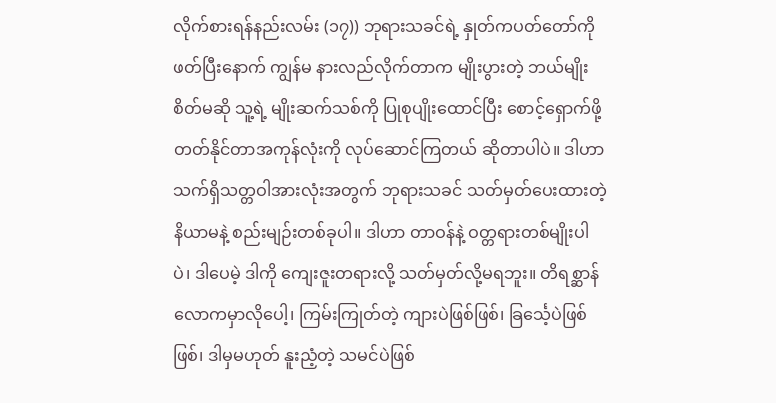လိုက်စားရန်နည်းလမ်း (၁၇)) ဘုရားသခင်ရဲ့ နှုတ်ကပတ်တော်ကို ဖတ်ပြီးနောက် ကျွန်မ နားလည်လိုက်တာက မျိုးပွားတဲ့ ဘယ်မျိုးစိတ်မဆို သူ့ရဲ့ မျိုးဆက်သစ်ကို ပြုစုပျိုးထောင်ပြီး စောင့်ရှောက်ဖို့ တတ်နိုင်တာအကုန်လုံးကို လုပ်ဆောင်ကြတယ် ဆိုတာပါပဲ။ ဒါဟာ သက်ရှိသတ္တဝါအားလုံးအတွက် ဘုရားသခင် သတ်မှတ်ပေးထားတဲ့ နိယာမနဲ့ စည်းမျဉ်းတစ်ခုပါ။ ဒါဟာ တာဝန်နဲ့ ဝတ္တရားတစ်မျိုးပါပဲ၊ ဒါပေမဲ့ ဒါကို ကျေးဇူးတရားလို့ သတ်မှတ်လို့မရဘူး။ တိရစ္ဆာန်လောကမှာလိုပေါ့၊ ကြမ်းကြုတ်တဲ့ ကျားပဲဖြစ်ဖြစ်၊ ခြင်္သေ့ပဲဖြစ်ဖြစ်၊ ဒါမှမဟုတ် နူးညံ့တဲ့ သမင်ပဲဖြစ်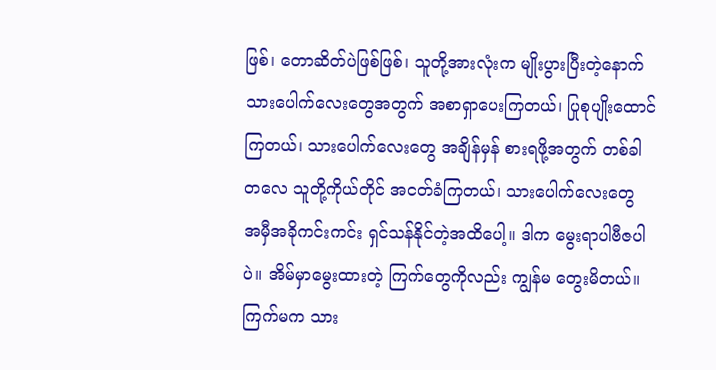ဖြစ်၊ တောဆိတ်ပဲဖြစ်ဖြစ်၊ သူတို့အားလုံးက မျိုးပွားပြီးတဲ့နောက် သားပေါက်လေးတွေအတွက် အစာရှာပေးကြတယ်၊ ပြုစုပျိုးထောင်ကြတယ်၊ သားပေါက်လေးတွေ အချိန်မှန် စားရဖို့အတွက် တစ်ခါတလေ သူတို့ကိုယ်တိုင် အငတ်ခံကြတယ်၊ သားပေါက်လေးတွေ အမှီအခိုကင်းကင်း ရှင်သန်နိုင်တဲ့အထိပေါ့။ ဒါက မွေးရာပါဗီဇပါပဲ။ အိမ်မှာမွေးထားတဲ့ ကြက်တွေကိုလည်း ကျွန်မ တွေးမိတယ်။ ကြက်မက သား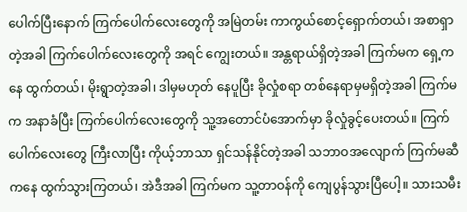ပေါက်ပြီးနောက် ကြက်ပေါက်လေးတွေကို အမြဲတမ်း ကာကွယ်စောင့်ရှောက်တယ်၊ အစာရှာတဲ့အခါ ကြက်ပေါက်လေးတွေကို အရင် ကျွေးတယ်။ အန္တရာယ်ရှိတဲ့အခါ ကြက်မက ရှေ့ကနေ ထွက်တယ်၊ မိုးရွာတဲ့အခါ၊ ဒါမှမဟုတ် နေပူပြီး ခိုလှုံစရာ တစ်နေရာမှမရှိတဲ့အခါ ကြက်မက အနာခံပြီး ကြက်ပေါက်လေးတွေကို သူ့အတောင်ပံအောက်မှာ ခိုလှုံခွင့်ပေးတယ်။ ကြက်ပေါက်လေးတွေ ကြီးလာပြီး ကိုယ့်ဘာသာ ရှင်သန်နိုင်တဲ့အခါ သဘာဝအလျောက် ကြက်မဆီကနေ ထွက်သွားကြတယ်၊ အဲဒီအခါ ကြက်မက သူ့တာဝန်ကို ကျေပွန်သွားပြီပေါ့။ သားသမီး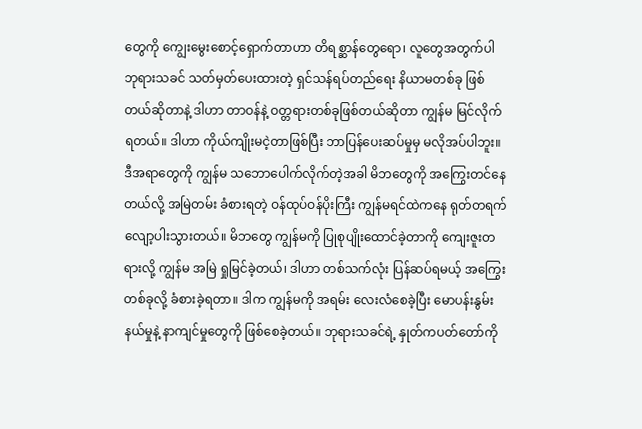တွေကို ကျွေးမွေးစောင့်ရှောက်တာဟာ တိရစ္ဆာန်တွေရော၊ လူတွေအတွက်ပါ ဘုရားသခင် သတ်မှတ်ပေးထားတဲ့ ရှင်သန်ရပ်တည်ရေး နိယာမတစ်ခု ဖြစ်တယ်ဆိုတာနဲ့ ဒါဟာ တာဝန်နဲ့ ဝတ္တရားတစ်ခုဖြစ်တယ်ဆိုတာ ကျွန်မ မြင်လိုက်ရတယ်။ ဒါဟာ ကိုယ်ကျိုးမငဲ့တာဖြစ်ပြီး ဘာပြန်ပေးဆပ်မှုမှ မလိုအပ်ပါဘူး။ ဒီအရာတွေကို ကျွန်မ သဘောပေါက်လိုက်တဲ့အခါ မိဘတွေကို အကြွေးတင်နေတယ်လို့ အမြဲတမ်း ခံစားရတဲ့ ဝန်ထုပ်ဝန်ပိုးကြီး ကျွန်မရင်ထဲကနေ ရုတ်တရက် လျော့ပါးသွားတယ်။ မိဘတွေ ကျွန်မကို ပြုစုပျိုးထောင်ခဲ့တာကို ကျေးဇူးတရားလို့ ကျွန်မ အမြဲ ရှုမြင်ခဲ့တယ်၊ ဒါဟာ တစ်သက်လုံး ပြန်ဆပ်ရမယ့် အကြွေးတစ်ခုလို့ ခံစားခဲ့ရတာ။ ဒါက ကျွန်မကို အရမ်း လေးလံစေခဲ့ပြီး မောပန်းနွမ်းနယ်မှုနဲ့ နာကျင်မှုတွေကို ဖြစ်စေခဲ့တယ်။ ဘုရားသခင်ရဲ့ နှုတ်ကပတ်တော်ကို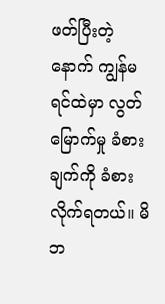ဖတ်ပြီးတဲ့နောက် ကျွန်မရင်ထဲမှာ လွတ်မြောက်မှု ခံစားချက်ကို ခံစားလိုက်ရတယ်။ မိဘ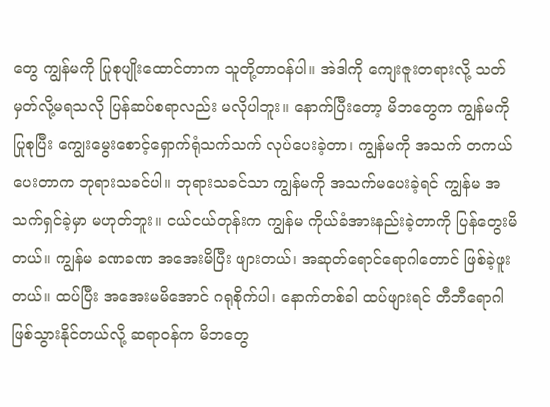တွေ ကျွန်မကို ပြုစုပျိုးထောင်တာက သူတို့တာဝန်ပါ။ အဲဒါကို ကျေးဇူးတရားလို့ သတ်မှတ်လို့မရသလို ပြန်ဆပ်စရာလည်း မလိုပါဘူး။ နောက်ပြီးတော့ မိဘတွေက ကျွန်မကို ပြုစုပြီး ကျွေးမွေးစောင့်ရှောက်ရုံသက်သက် လုပ်ပေးခဲ့တာ၊ ကျွန်မကို အသက် တကယ်ပေးတာက ဘုရားသခင်ပါ။ ဘုရားသခင်သာ ကျွန်မကို အသက်မပေးခဲ့ရင် ကျွန်မ အသက်ရှင်ခဲ့မှာ မဟုတ်ဘူး။ ငယ်ငယ်တုန်းက ကျွန်မ ကိုယ်ခံအားနည်းခဲ့တာကို ပြန်တွေးမိတယ်။ ကျွန်မ ခဏခဏ အအေးမိပြီး ဖျားတယ်၊ အဆုတ်ရောင်ရောဂါတောင် ဖြစ်ခဲ့ဖူးတယ်။ ထပ်ပြီး အအေးမမိအောင် ဂရုစိုက်ပါ၊ နောက်တစ်ခါ ထပ်ဖျားရင် တီဘီရောဂါ ဖြစ်သွားနိုင်တယ်လို့ ဆရာဝန်က မိဘတွေ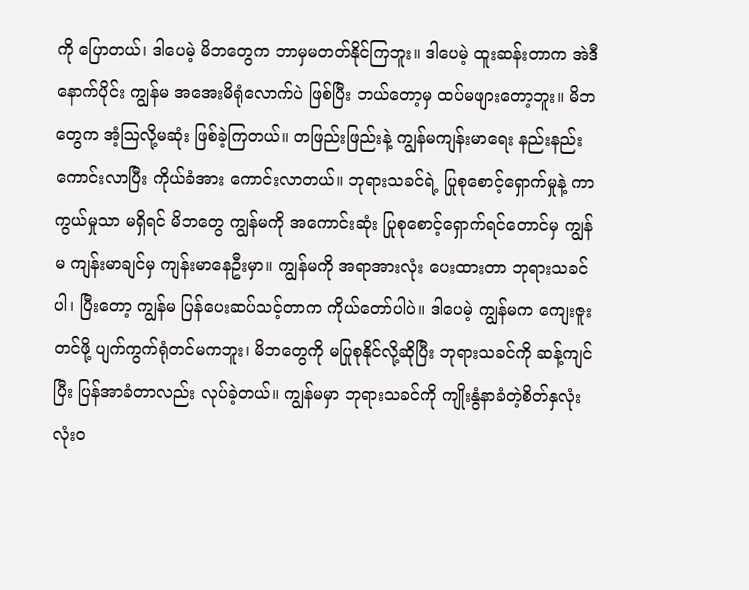ကို ပြောတယ်၊ ဒါပေမဲ့ မိဘတွေက ဘာမှမတတ်နိုင်ကြဘူး။ ဒါပေမဲ့ ထူးဆန်းတာက အဲဒီနောက်ပိုင်း ကျွန်မ အအေးမိရုံလောက်ပဲ ဖြစ်ပြီး ဘယ်တော့မှ ထပ်မဖျားတော့ဘူး။ မိဘတွေက အံ့သြလို့မဆုံး ဖြစ်ခဲ့ကြတယ်။ တဖြည်းဖြည်းနဲ့ ကျွန်မကျန်းမာရေး နည်းနည်း ကောင်းလာပြီး ကိုယ်ခံအား ကောင်းလာတယ်။ ဘုရားသခင်ရဲ့ ပြုစုစောင့်ရှောက်မှုနဲ့ ကာကွယ်မှုသာ မရှိရင် မိဘတွေ ကျွန်မကို အကောင်းဆုံး ပြုစုစောင့်ရှောက်ရင်တောင်မှ ကျွန်မ ကျန်းမာချင်မှ ကျန်းမာနေဦးမှာ။ ကျွန်မကို အရာအားလုံး ပေးထားတာ ဘုရားသခင်ပါ၊ ပြီးတော့ ကျွန်မ ပြန်ပေးဆပ်သင့်တာက ကိုယ်တော်ပါပဲ။ ဒါပေမဲ့ ကျွန်မက ကျေးဇူးတင်ဖို့ ပျက်ကွက်ရုံတင်မကဘူး၊ မိဘတွေကို မပြုစုနိုင်လို့ဆိုပြီး ဘုရားသခင်ကို ဆန့်ကျင်ပြီး ပြန်အာခံတာလည်း လုပ်ခဲ့တယ်။ ကျွန်မမှာ ဘုရားသခင်ကို ကျိုးနွံနာခံတဲ့စိတ်နှလုံး လုံးဝ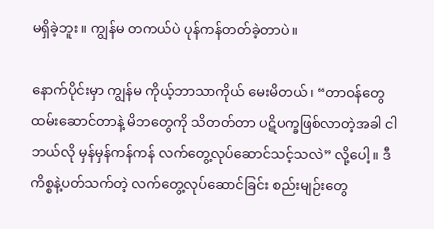မရှိခဲ့ဘူး။ ကျွန်မ တကယ်ပဲ ပုန်ကန်တတ်ခဲ့တာပဲ။

နောက်ပိုင်းမှာ ကျွန်မ ကိုယ့်ဘာသာကိုယ် မေးမိတယ်၊ “တာဝန်တွေ ထမ်းဆောင်တာနဲ့ မိဘတွေကို သိတတ်တာ ပဋိပက္ခဖြစ်လာတဲ့အခါ ငါ ဘယ်လို မှန်မှန်ကန်ကန် လက်တွေ့လုပ်ဆောင်သင့်သလဲ” လို့ပေါ့။ ဒီကိစ္စနဲ့ပတ်သက်တဲ့ လက်တွေ့လုပ်ဆောင်ခြင်း စည်းမျဉ်းတွေ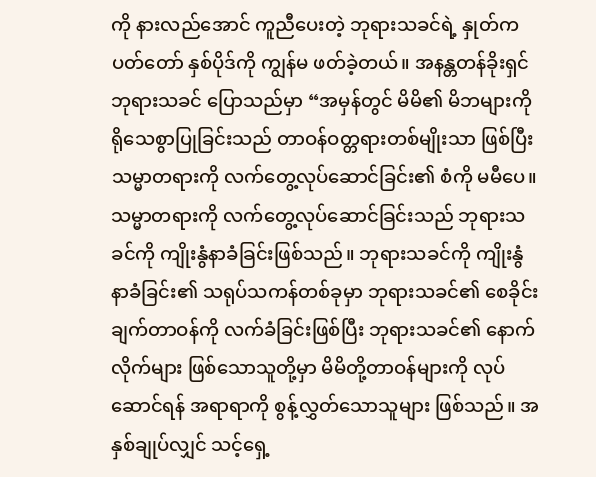ကို နားလည်အောင် ကူညီပေးတဲ့ ဘုရားသခင်ရဲ့ နှုတ်ကပတ်တော် နှစ်ပိုဒ်ကို ကျွန်မ ဖတ်ခဲ့တယ်။ အနန္တတန်ခိုးရှင် ဘုရားသခင် ပြောသည်မှာ “အမှန်တွင် မိမိ၏ မိဘများကို ရိုသေစွာပြုခြင်းသည် တာဝန်ဝတ္တရားတစ်မျိုးသာ ဖြစ်ပြီး သမ္မာတရားကို လက်တွေ့လုပ်ဆောင်ခြင်း၏ စံကို မမီပေ။ သမ္မာတရားကို လက်တွေ့လုပ်ဆောင်ခြင်းသည် ဘုရားသခင်ကို ကျိုးနွံနာခံခြင်းဖြစ်သည်။ ဘုရားသခင်ကို ကျိုးနွံနာခံခြင်း၏ သရုပ်သကန်တစ်ခုမှာ ဘုရားသခင်၏ စေခိုင်းချက်တာဝန်ကို လက်ခံခြင်းဖြစ်ပြီး ဘုရားသခင်၏ နောက်လိုက်များ ဖြစ်သောသူတို့မှာ မိမိတို့တာဝန်များကို လုပ်ဆောင်ရန် အရာရာကို စွန့်လွှတ်သောသူများ ဖြစ်သည်။ အနှစ်ချုပ်လျှင် သင့်ရှေ့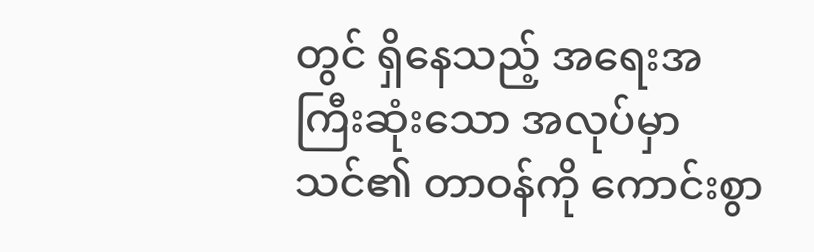တွင် ရှိနေသည့် အရေးအကြီးဆုံးသော အလုပ်မှာ သင်၏ တာဝန်ကို ကောင်းစွာ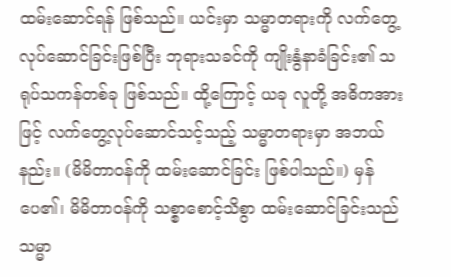ထမ်းဆောင်ရန် ဖြစ်သည်။ ယင်းမှာ သမ္မာတရားကို လက်တွေ့လုပ်ဆောင်ခြင်းဖြစ်ပြီး ဘုရားသခင်ကို ကျိုးနွံနာခံခြင်း၏ သရုပ်သကန်တစ်ခု ဖြစ်သည်။ ထို့ကြောင့် ယခု လူတို့ အဓိကအားဖြင့် လက်တွေ့လုပ်ဆောင်သင့်သည့် သမ္မာတရားမှာ အဘယ်နည်း။ (မိမိတာဝန်ကို ထမ်းဆောင်ခြင်း ဖြစ်ပါသည်။) မှန်ပေ၏၊ မိမိတာဝန်ကို သစ္စာစောင့်သိစွာ ထမ်းဆောင်ခြင်းသည် သမ္မာ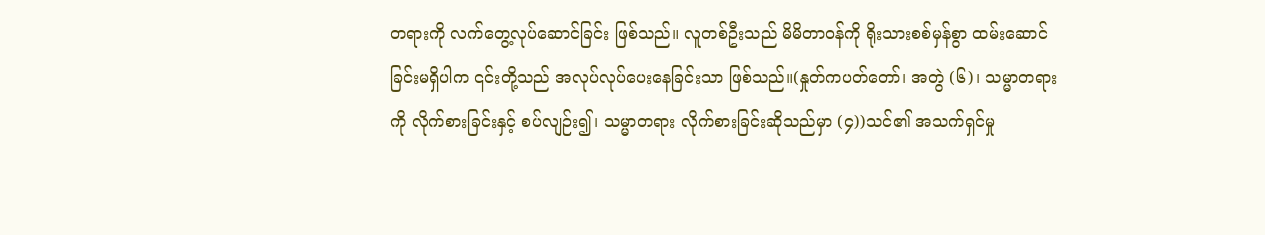တရားကို လက်တွေ့လုပ်ဆောင်ခြင်း ဖြစ်သည်။ လူတစ်ဦးသည် မိမိတာဝန်ကို ရိုးသားစစ်မှန်စွာ ထမ်းဆောင်ခြင်းမရှိပါက ၎င်းတို့သည် အလုပ်လုပ်ပေးနေခြင်းသာ ဖြစ်သည်။(နှုတ်ကပတ်တော်၊ အတွဲ (၆)၊ သမ္မာတရားကို လိုက်စားခြင်းနှင့် စပ်လျဉ်း၍၊ သမ္မာတရား လိုက်စားခြင်းဆိုသည်မှာ (၄))သင်၏ အသက်ရှင်မှု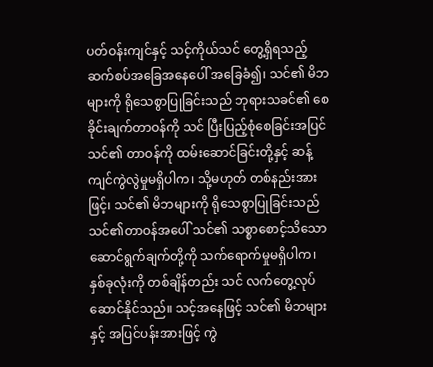ပတ်ဝန်းကျင်နှင့် သင့်ကိုယ်သင် တွေ့ရှိရသည့် ဆက်စပ်အခြေအနေပေါ် အခြေခံ၍၊ သင်၏ မိဘများကို ရိုသေစွာပြုခြင်းသည် ဘုရားသခင်၏ စေခိုင်းချက်တာဝန်ကို သင် ပြီးပြည့်စုံစေခြင်းအပြင် သင်၏ တာဝန်ကို ထမ်းဆောင်ခြင်းတို့နှင့် ဆန့်ကျင်ကွဲလွဲမှုမရှိပါက၊ သို့မဟုတ် တစ်နည်းအားဖြင့်၊ သင်၏ မိဘများကို ရိုသေစွာပြုခြင်းသည် သင်၏တာဝန်အပေါ် သင်၏ သစ္စာစောင့်သိသော ဆောင်ရွက်ချက်တို့ကို သက်ရောက်မှုမရှိပါက၊ နှစ်ခုလုံးကို တစ်ချိန်တည်း သင် လက်တွေ့လုပ်ဆောင်နိုင်သည်။ သင့်အနေဖြင့် သင်၏ မိဘများနှင့် အပြင်ပန်းအားဖြင့် ကွဲ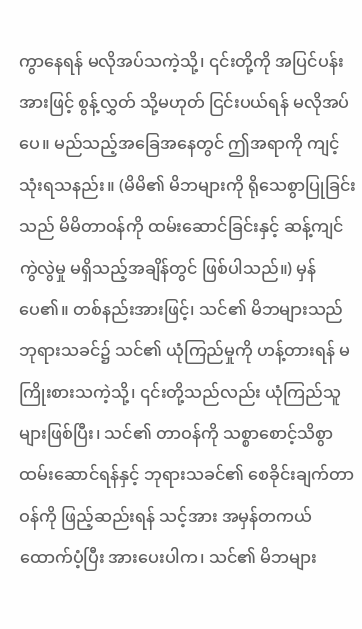ကွာနေရန် မလိုအပ်သကဲ့သို့၊ ၎င်းတို့ကို အပြင်ပန်းအားဖြင့် စွန့်လွှတ် သို့မဟုတ် ငြင်းပယ်ရန် မလိုအပ်ပေ။ မည်သည့်အခြေအနေတွင် ဤအရာကို ကျင့်သုံးရသနည်း။ (မိမိ၏ မိဘများကို ရိုသေစွာပြုခြင်းသည် မိမိတာဝန်ကို ထမ်းဆောင်ခြင်းနှင့် ဆန့်ကျင်ကွဲလွဲမှု မရှိသည့်အချိန်တွင် ဖြစ်ပါသည်။) မှန်ပေ၏။ တစ်နည်းအားဖြင့်၊ သင်၏ မိဘများသည် ဘုရားသခင်၌ သင်၏ ယုံကြည်မှုကို ဟန့်တားရန် မကြိုးစားသကဲ့သို့၊ ၎င်းတို့သည်လည်း ယုံကြည်သူများဖြစ်ပြီး၊ သင်၏ တာဝန်ကို သစ္စာစောင့်သိစွာ ထမ်းဆောင်ရန်နှင့် ဘုရားသခင်၏ စေခိုင်းချက်တာဝန်ကို ဖြည့်ဆည်းရန် သင့်အား အမှန်တကယ် ထောက်ပံ့ပြီး အားပေးပါက၊ သင်၏ မိဘများ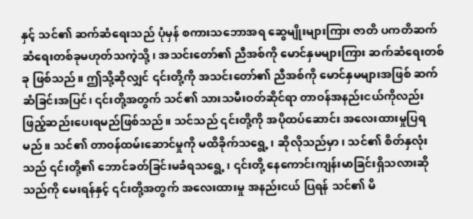နှင့် သင်၏ ဆက်ဆံရေးသည် ပုံမှန် စကားသဘောအရ ဆွေမျိုးများကြား ဇာတိ ပကတိဆက်ဆံရေးတစ်ခုမဟုတ်သကဲ့သို့၊ အသင်းတော်၏ ညီအစ်ကို မောင်နှမများကြား ဆက်ဆံရေးတစ်ခု ဖြစ်သည်။ ဤသို့ဆိုလျှင် ၎င်းတို့ကို အသင်းတော်၏ ညီအစ်ကို မောင်နှမများအဖြစ် ဆက်ဆံခြင်းအပြင်၊ ၎င်းတို့အတွက် သင်၏ သားသမီးဝတ်ဆိုင်ရာ တာဝန်အနည်းငယ်ကိုလည်း ဖြည့်ဆည်းပေးရမည်ဖြစ်သည်။ သင်သည် ၎င်းတို့ကို အပိုထပ်ဆောင်း အလေးထားမှုပြရမည်။ သင်၏ တာဝန်ထမ်းဆောင်မှုကို မထိခိုက်သရွေ့၊ ဆိုလိုသည်မှာ၊ သင်၏ စိတ်နှလုံးသည် ၎င်းတို့၏ ဘောင်ခတ်ခြင်းမခံရသရွေ့၊ ၎င်းတို့ နေကောင်းကျန်းမာခြင်းရှိသလားဆိုသည်ကို မေးရန်နှင့် ၎င်းတို့အတွက် အလေးထားမှု အနည်းငယ် ပြရန် သင်၏ မိ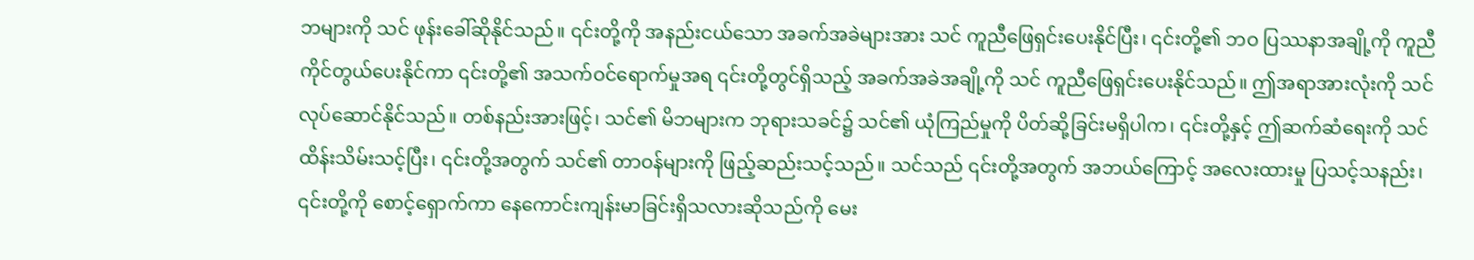ဘများကို သင် ဖုန်းခေါ်ဆိုနိုင်သည်။ ၎င်းတို့ကို အနည်းငယ်သော အခက်အခဲများအား သင် ကူညီဖြေရှင်းပေးနိုင်ပြီး၊ ၎င်းတို့၏ ဘဝ ပြဿနာအချို့ကို ကူညီကိုင်တွယ်ပေးနိုင်ကာ ၎င်းတို့၏ အသက်ဝင်ရောက်မှုအရ ၎င်းတို့တွင်ရှိသည့် အခက်အခဲအချို့ကို သင် ကူညီဖြေရှင်းပေးနိုင်သည်။ ဤအရာအားလုံးကို သင် လုပ်ဆောင်နိုင်သည်။ တစ်နည်းအားဖြင့်၊ သင်၏ မိဘများက ဘုရားသခင်၌ သင်၏ ယုံကြည်မှုကို ပိတ်ဆို့ခြင်းမရှိပါက၊ ၎င်းတို့နှင့် ဤဆက်ဆံရေးကို သင် ထိန်းသိမ်းသင့်ပြီး၊ ၎င်းတို့အတွက် သင်၏ တာဝန်များကို ဖြည့်ဆည်းသင့်သည်။ သင်သည် ၎င်းတို့အတွက် အဘယ်ကြောင့် အလေးထားမှု ပြသင့်သနည်း၊ ၎င်းတို့ကို စောင့်ရှောက်ကာ နေကောင်းကျန်းမာခြင်းရှိသလားဆိုသည်ကို မေး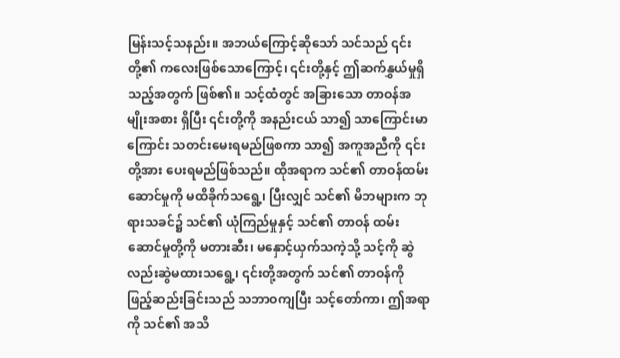မြန်းသင့်သနည်း။ အဘယ်ကြောင့်ဆိုသော် သင်သည် ၎င်းတို့၏ ကလေးဖြစ်သောကြောင့်၊ ၎င်းတို့နှင့် ဤဆက်နွှယ်မှုရှိသည့်အတွက် ဖြစ်၏။ သင့်ထံတွင် အခြားသော တာဝန်အမျိုးအစား ရှိပြီး ၎င်းတို့ကို အနည်းငယ် သာ၍ သာကြောင်းမာကြောင်း သတင်းမေးရမည်ဖြစကာ သာ၍ အကူအညီကို ၎င်းတို့အား ပေးရမည်ဖြစ်သည်။ ထိုအရာက သင်၏ တာဝန်ထမ်းဆောင်မှုကို မထိခိုက်သရွေ့၊ ပြီးလျှင် သင်၏ မိဘများက ဘုရားသခင်၌ သင်၏ ယုံကြည်မှုနှင့် သင်၏ တာဝန် ထမ်းဆောင်မှုတို့ကို မတားဆီး၊ မနှောင့်ယှက်သကဲ့သို့ သင့်ကို ဆွဲလည်းဆွဲမထားသရွေ့၊ ၎င်းတို့အတွက် သင်၏ တာဝန်ကို ဖြည့်ဆည်းခြင်းသည် သဘာဝကျပြီး သင့်တော်ကာ၊ ဤအရာကို သင်၏ အသိ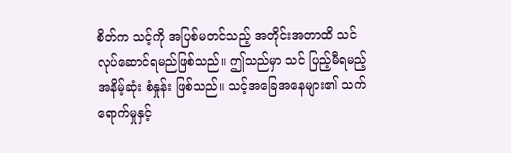စိတ်က သင့်ကို အပြစ်မတင်သည့် အတိုင်းအတာထိ သင် လုပ်ဆောင်ရမည်ဖြစ်သည်။ ဤသည်မှာ သင် ပြည့်မီရမည့် အနိမ့်ဆုံး စံနှုန်း ဖြစ်သည်။ သင့်အခြေအနေများ၏ သက်ရောက်မှုနှင့်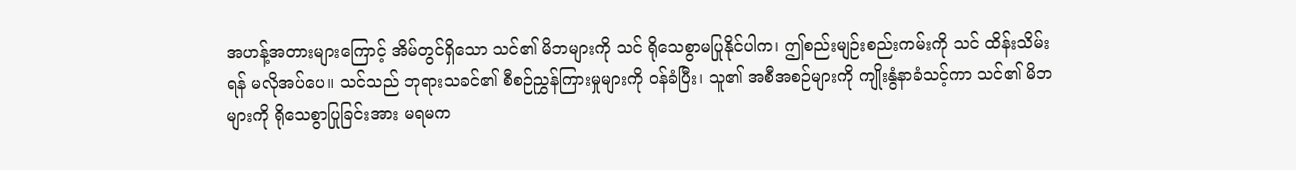အဟန့်အတားများကြောင့် အိမ်တွင်ရှိသော သင်၏ မိဘများကို သင် ရိုသေစွာမပြုနိုင်ပါက၊ ဤစည်းမျဉ်းစည်းကမ်းကို သင် ထိန်းသိမ်းရန် မလိုအပ်ပေ။ သင်သည် ဘုရားသခင်၏ စီစဉ်ညွှန်ကြားမှုများကို ဝန်ခံပြီး၊ သူ၏ အစီအစဉ်များကို ကျိုးနွံနာခံသင့်ကာ သင်၏ မိဘများကို ရိုသေစွာပြုခြင်းအား မရမက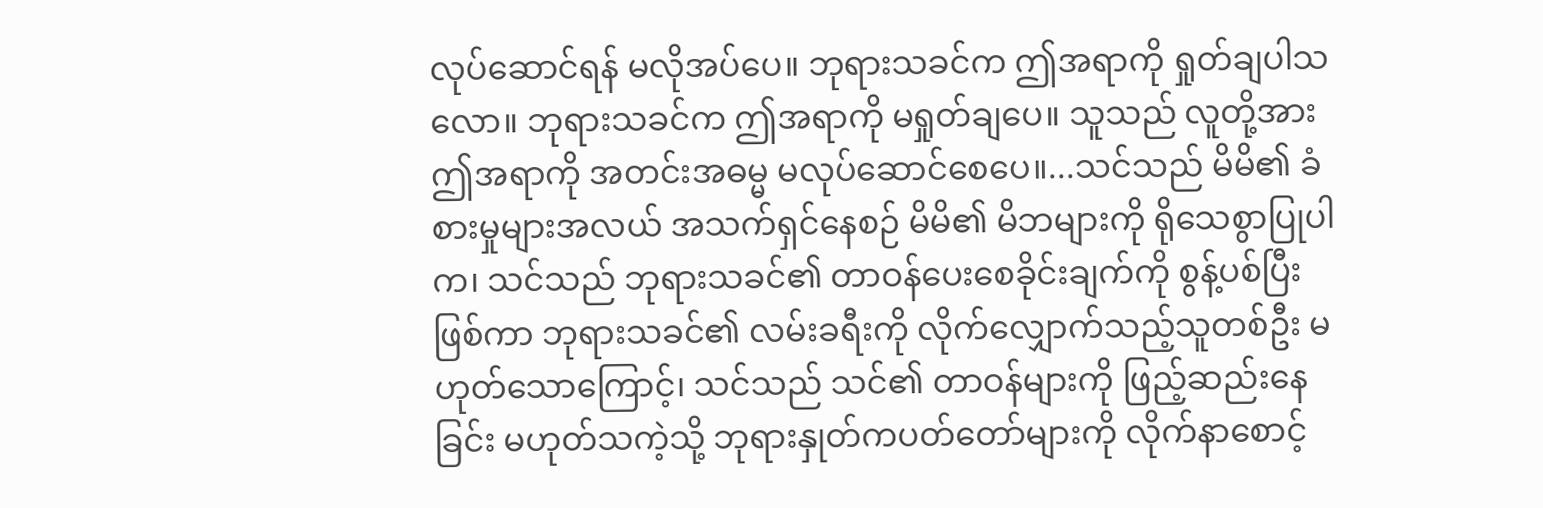လုပ်ဆောင်ရန် မလိုအပ်ပေ။ ဘုရားသခင်က ဤအရာကို ရှုတ်ချပါသလော။ ဘုရားသခင်က ဤအရာကို မရှုတ်ချပေ။ သူသည် လူတို့အား ဤအရာကို အတင်းအဓမ္မ မလုပ်ဆောင်စေပေ။...သင်သည် မိမိ၏ ခံစားမှုများအလယ် အသက်ရှင်နေစဉ် မိမိ၏ မိဘများကို ရိုသေစွာပြုပါက၊ သင်သည် ဘုရားသခင်၏ တာဝန်ပေးစေခိုင်းချက်ကို စွန့်ပစ်ပြီးဖြစ်ကာ ဘုရားသခင်၏ လမ်းခရီးကို လိုက်လျှောက်သည့်သူတစ်ဦး မဟုတ်သောကြောင့်၊ သင်သည် သင်၏ တာဝန်များကို ဖြည့်ဆည်းနေခြင်း မဟုတ်သကဲ့သို့ ဘုရားနှုတ်ကပတ်တော်များကို လိုက်နာစောင့်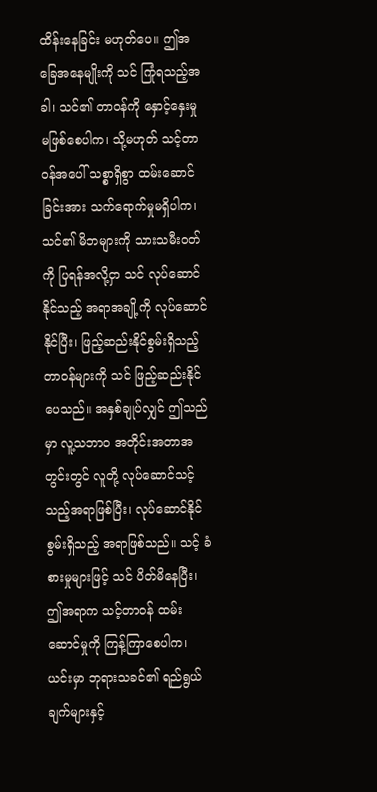ထိန်းနေခြင်း မဟုတ်ပေ။ ဤအခြေအနေမျိုးကို သင် ကြုံရသည့်အခါ၊ သင်၏ တာဝန်ကို နှောင့်နှေးမှု မဖြစ်စေပါက၊ သို့မဟုတ် သင့်တာဝန်အပေါ် သစ္စာရှိစွာ ထမ်းဆောင်ခြင်းအား သက်ရောက်မှုမရှိပါက၊ သင်၏ မိဘများကို သားသမီးဝတ်ကို ပြရန်အလို့ငှာ သင် လုပ်ဆောင်နိုင်သည့် အရာအချို့ကို လုပ်ဆောင်နိုင်ပြီး၊ ဖြည့်ဆည်းနိုင်စွမ်းရှိသည့် တာဝန်များကို သင် ဖြည့်ဆည်းနိုင်ပေသည်။ အနှစ်ချုပ်လျှင် ဤသည်မှာ လူ့သဘာဝ အတိုင်းအတာအတွင်းတွင် လူတို့ လုပ်ဆောင်သင့်သည့်အရာဖြစ်ပြီး၊ လုပ်ဆောင်နိုင်စွမ်းရှိသည့် အရာဖြစ်သည်။ သင့် ခံစားမှုများဖြင့် သင် ပိတ်မိနေပြီး၊ ဤအရာက သင့်တာဝန် ထမ်းဆောင်မှုကို ကြန့်ကြာစေပါက၊ ယင်းမှာ ဘုရားသခင်၏ ရည်ရွယ်ချက်များနှင့်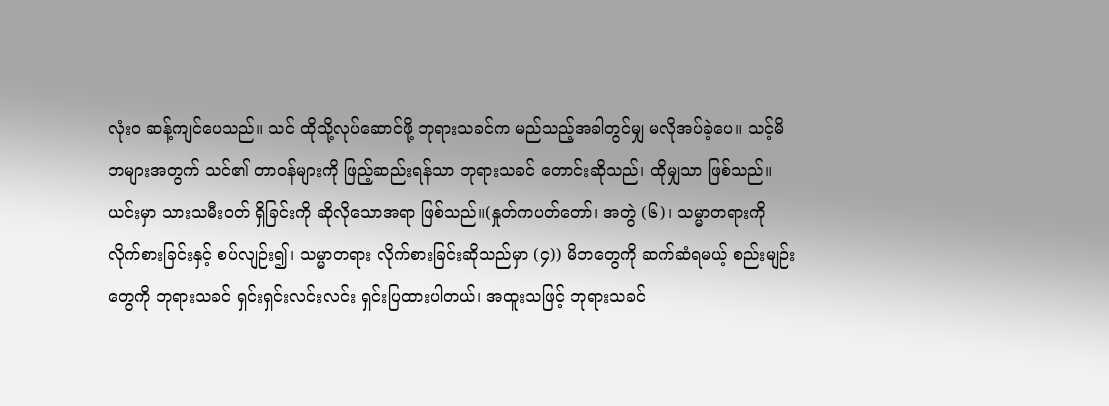လုံးဝ ဆန့်ကျင်ပေသည်။ သင် ထိုသို့လုပ်ဆောင်ဖို့ ဘုရားသခင်က မည်သည့်အခါတွင်မျှ မလိုအပ်ခဲ့ပေ။ သင့်မိဘများအတွက် သင်၏ တာဝန်များကို ဖြည့်ဆည်းရန်သာ ဘုရားသခင် တောင်းဆိုသည်၊ ထိုမျှသာ ဖြစ်သည်။ ယင်းမှာ သားသမီးဝတ် ရှိခြင်းကို ဆိုလိုသောအရာ ဖြစ်သည်။(နှုတ်ကပတ်တော်၊ အတွဲ (၆)၊ သမ္မာတရားကို လိုက်စားခြင်းနှင့် စပ်လျဉ်း၍၊ သမ္မာတရား လိုက်စားခြင်းဆိုသည်မှာ (၄)) မိဘတွေကို ဆက်ဆံရမယ့် စည်းမျဉ်းတွေကို ဘုရားသခင် ရှင်းရှင်းလင်းလင်း ရှင်းပြထားပါတယ်၊ အထူးသဖြင့် ဘုရားသခင်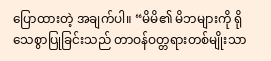ပြောထားတဲ့ အချက်ပါ။ “မိမိ၏ မိဘများကို ရိုသေစွာပြုခြင်းသည် တာဝန်ဝတ္တရားတစ်မျိုးသာ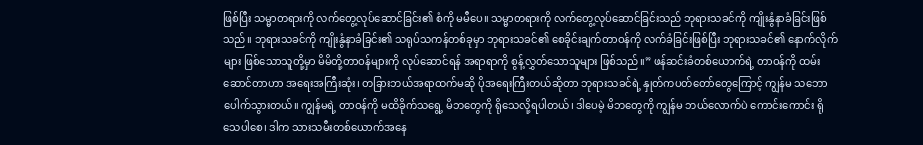ဖြစ်ပြီး သမ္မာတရားကို လက်တွေ့လုပ်ဆောင်ခြင်း၏ စံကို မမီပေ။ သမ္မာတရားကို လက်တွေ့လုပ်ဆောင်ခြင်းသည် ဘုရားသခင်ကို ကျိုးနွံနာခံခြင်းဖြစ်သည်။ ဘုရားသခင်ကို ကျိုးနွံနာခံခြင်း၏ သရုပ်သကန်တစ်ခုမှာ ဘုရားသခင်၏ စေခိုင်းချက်တာဝန်ကို လက်ခံခြင်းဖြစ်ပြီး ဘုရားသခင်၏ နောက်လိုက်များ ဖြစ်သောသူတို့မှာ မိမိတို့တာဝန်များကို လုပ်ဆောင်ရန် အရာရာကို စွန့်လွှတ်သောသူများ ဖြစ်သည်။” ဖန်ဆင်းခံတစ်ယောက်ရဲ့ တာဝန်ကို ထမ်းဆောင်တာဟာ အရေးအကြီးဆုံး၊ တခြားဘယ်အရာထက်မဆို ပိုအရေးကြီးတယ်ဆိုတာ ဘုရားသခင်ရဲ့ နှုတ်ကပတ်တော်တွေကြောင့် ကျွန်မ သဘောပေါက်သွားတယ်။ ကျွန်မရဲ့ တာဝန်ကို မထိခိုက်သရွေ့ မိဘတွေကို ရိုသေလို့ရပါတယ်၊ ဒါပေမဲ့ မိဘတွေကို ကျွန်မ ဘယ်လောက်ပဲ ကောင်းကောင်း ရိုသေပါစေ၊ ဒါက သားသမီးတစ်ယောက်အနေ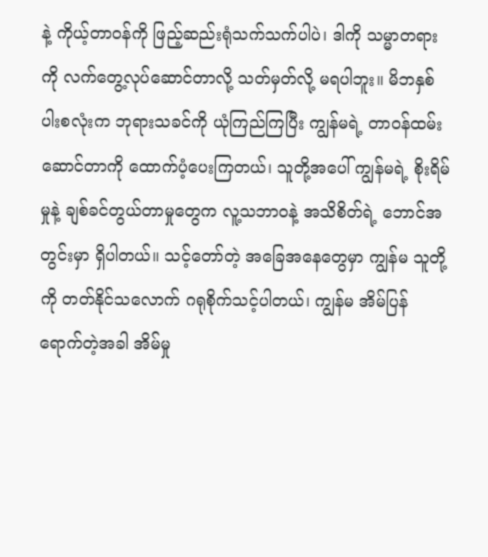နဲ့ ကိုယ့်တာဝန်ကို ဖြည့်ဆည်းရုံသက်သက်ပါပဲ၊ ဒါကို သမ္မာတရားကို လက်တွေ့လုပ်ဆောင်တာလို့ သတ်မှတ်လို့ မရပါဘူး။ မိဘနှစ်ပါးစလုံးက ဘုရားသခင်ကို ယုံကြည်ကြပြီး ကျွန်မရဲ့ တာဝန်ထမ်းဆောင်တာကို ထောက်ပံ့ပေးကြတယ်၊ သူတို့အပေါ် ကျွန်မရဲ့ စိုးရိမ်မှုနဲ့ ချစ်ခင်တွယ်တာမှုတွေက လူ့သဘာဝနဲ့ အသိစိတ်ရဲ့ ဘောင်အတွင်းမှာ ရှိပါတယ်။ သင့်တော်တဲ့ အခြေအနေတွေမှာ ကျွန်မ သူတို့ကို တတ်နိုင်သလောက် ဂရုစိုက်သင့်ပါတယ်၊ ကျွန်မ အိမ်ပြန်ရောက်တဲ့အခါ အိမ်မှု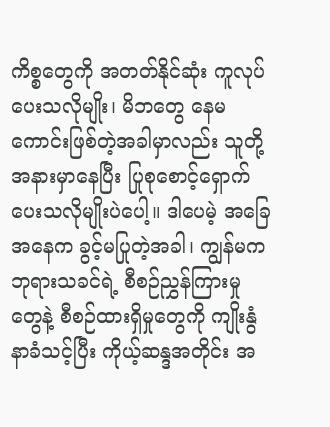ကိစ္စတွေကို အတတ်နိုင်ဆုံး ကူလုပ်ပေးသလိုမျိုး၊ မိဘတွေ နေမကောင်းဖြစ်တဲ့အခါမှာလည်း သူတို့အနားမှာနေပြီး ပြုစုစောင့်ရှောက်ပေးသလိုမျိုးပဲပေါ့။ ဒါပေမဲ့ အခြေအနေက ခွင့်မပြုတဲ့အခါ၊ ကျွန်မက ဘုရားသခင်ရဲ့ စီစဉ်ညွှန်ကြားမှုတွေနဲ့ စီစဉ်ထားရှိမှုတွေကို ကျိုးနွံနာခံသင့်ပြီး ကိုယ့်ဆန္ဒအတိုင်း အ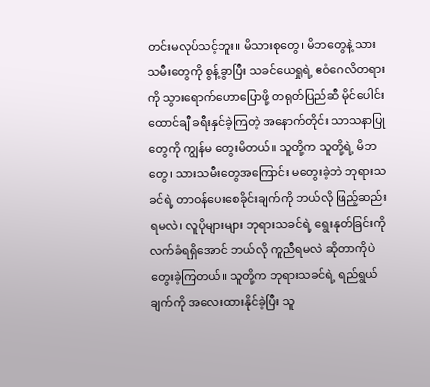တင်းမလုပ်သင့်ဘူး။ မိသားစုတွေ၊ မိဘတွေနဲ့ သားသမီးတွေကို စွန့်ခွာပြီး သခင်ယေရှုရဲ့ ဧဝံဂေလိတရားကို သွားရောက်ဟောပြောဖို့ တရုတ်ပြည်ဆီ မိုင်ပေါင်းထောင်ချီ ခရီးနှင်ခဲ့ကြတဲ့ အနောက်တိုင်း သာသနာပြုတွေကို ကျွန်မ တွေးမိတယ်။ သူတို့က သူတို့ရဲ့ မိဘတွေ၊ သားသမီးတွေအကြောင်း မတွေးခဲ့ဘဲ ဘုရားသခင်ရဲ့ တာဝန်ပေးစေခိုင်းချက်ကို ဘယ်လို ဖြည့်ဆည်းရမလဲ၊ လူပိုများများ ဘုရားသခင်ရဲ့ ရွေးနုတ်ခြင်းကို လက်ခံရရှိအောင် ဘယ်လို ကူညီရမလဲ ဆိုတာကိုပဲ တွေးခဲ့ကြတယ်။ သူတို့က ဘုရားသခင်ရဲ့ ရည်ရွယ်ချက်ကို အလေးထားနိုင်ခဲ့ပြီး သူ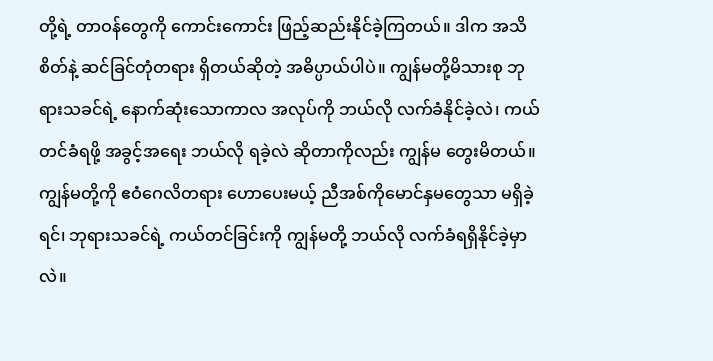တို့ရဲ့ တာဝန်တွေကို ကောင်းကောင်း ဖြည့်ဆည်းနိုင်ခဲ့ကြတယ်။ ဒါက အသိစိတ်နဲ့ ဆင်ခြင်တုံတရား ရှိတယ်ဆိုတဲ့ အဓိပ္ပာယ်ပါပဲ။ ကျွန်မတို့မိသားစု ဘုရားသခင်ရဲ့ နောက်ဆုံးသောကာလ အလုပ်ကို ဘယ်လို လက်ခံနိုင်ခဲ့လဲ၊ ကယ်တင်ခံရဖို့ အခွင့်အရေး ဘယ်လို ရခဲ့လဲ ဆိုတာကိုလည်း ကျွန်မ တွေးမိတယ်။ ကျွန်မတို့ကို ဧဝံဂေလိတရား ဟောပေးမယ့် ညီအစ်ကိုမောင်နှမတွေသာ မရှိခဲ့ရင်၊ ဘုရားသခင်ရဲ့ ကယ်တင်ခြင်းကို ကျွန်မတို့ ဘယ်လို လက်ခံရရှိနိုင်ခဲ့မှာလဲ။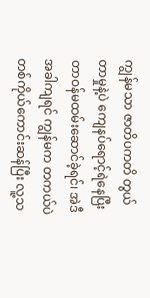ကျွန်မသာ ဇာတိပကတိ တွယ်တာမှုနဲ့ပဲ ကျေနပ်ရောင့်ရဲနေပြီး တာဝန်မထမ်းဆောင်ခဲ့ရင်၊ အဲဒီအခါကျရင် ကျွန်မက တကယ်ပဲ တစ်ကိုယ်ကောင်းဆန်ပြီး လူ့သ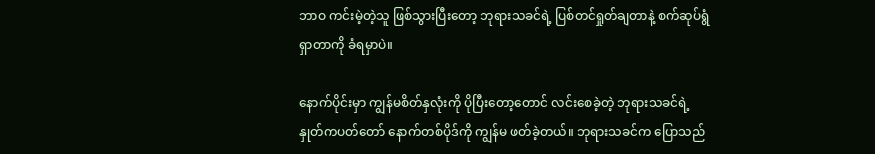ဘာဝ ကင်းမဲ့တဲ့သူ ဖြစ်သွားပြီးတော့ ဘုရားသခင်ရဲ့ ပြစ်တင်ရှုတ်ချတာနဲ့ စက်ဆုပ်ရွံရှာတာကို ခံရမှာပဲ။

နောက်ပိုင်းမှာ ကျွန်မစိတ်နှလုံးကို ပိုပြီးတော့တောင် လင်းစေခဲ့တဲ့ ဘုရားသခင်ရဲ့ နှုတ်ကပတ်တော် နောက်တစ်ပိုဒ်ကို ကျွန်မ ဖတ်ခဲ့တယ်။ ဘုရားသခင်က ပြောသည်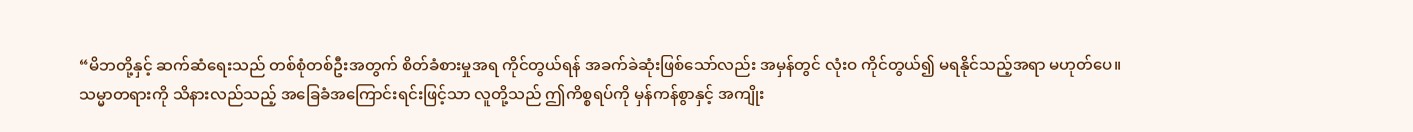“မိဘတို့နှင့် ဆက်ဆံရေးသည် တစ်စုံတစ်ဦးအတွက် စိတ်ခံစားမှုအရ ကိုင်တွယ်ရန် အခက်ခဲဆုံးဖြစ်သော်လည်း အမှန်တွင် လုံးဝ ကိုင်တွယ်၍ မရနိုင်သည့်အရာ မဟုတ်ပေ။ သမ္မာတရားကို သိနားလည်သည့် အခြေခံအကြောင်းရင်းဖြင့်သာ လူတို့သည် ဤကိစ္စရပ်ကို မှန်ကန်စွာနှင့် အကျိုး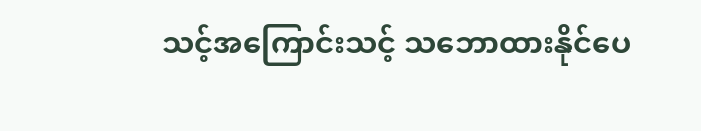သင့်အကြောင်းသင့် သဘောထားနိုင်ပေ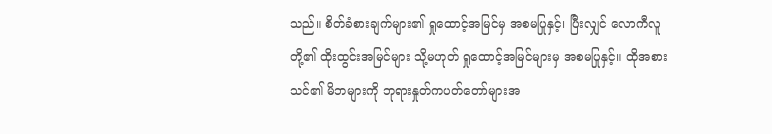သည်။ စိတ်ခံစားချက်များ၏ ရှုထောင့်အမြင်မှ အစမပြုနှင့်၊ ပြီးလျှင် လောကီလူတို့၏ ထိုးထွင်းအမြင်များ သို့မဟုတ် ရှုထောင့်အမြင်များမှ အစမပြုနှင့်။ ထိုအစား သင်၏ မိဘများကို ဘုရားနှုတ်ကပတ်တော်များအ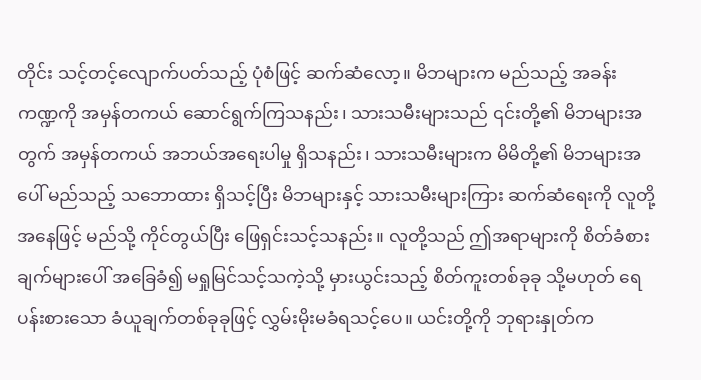တိုင်း သင့်တင့်လျောက်ပတ်သည့် ပုံစံဖြင့် ဆက်ဆံလော့။ မိဘများက မည်သည့် အခန်းကဏ္ဍကို အမှန်တကယ် ဆောင်ရွက်ကြသနည်း၊ သားသမီးများသည် ၎င်းတို့၏ မိဘများအတွက် အမှန်တကယ် အဘယ်အရေးပါမှု ရှိသနည်း၊ သားသမီးများက မိမိတို့၏ မိဘများအပေါ် မည်သည့် သဘောထား ရှိသင့်ပြီး မိဘများနှင့် သားသမီးများကြား ဆက်ဆံရေးကို လူတို့အနေဖြင့် မည်သို့ ကိုင်တွယ်ပြီး ဖြေရှင်းသင့်သနည်း။ လူတို့သည် ဤအရာများကို စိတ်ခံစားချက်များပေါ် အခြေခံ၍ မရှုမြင်သင့်သကဲ့သို့ မှားယွင်းသည့် စိတ်ကူးတစ်ခုခု သို့မဟုတ် ရေပန်းစားသော ခံယူချက်တစ်ခုခုဖြင့် လွှမ်းမိုးမခံရသင့်ပေ။ ယင်းတို့ကို ဘုရားနှုတ်က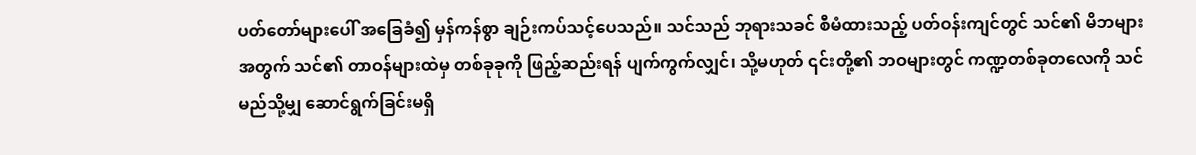ပတ်တော်များပေါ် အခြေခံ၍ မှန်ကန်စွာ ချဉ်းကပ်သင့်ပေသည်။ သင်သည် ဘုရားသခင် စီမံထားသည့် ပတ်ဝန်းကျင်တွင် သင်၏ မိဘများအတွက် သင်၏ တာဝန်များထဲမှ တစ်ခုခုကို ဖြည့်ဆည်းရန် ပျက်ကွက်လျှင်၊ သို့မဟုတ် ၎င်းတို့၏ ဘဝများတွင် ကဏ္ဍတစ်ခုတလေကို သင် မည်သို့မျှ ဆောင်ရွက်ခြင်းမရှိ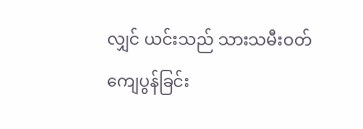လျှင် ယင်းသည် သားသမီးဝတ်ကျေပွန်ခြင်း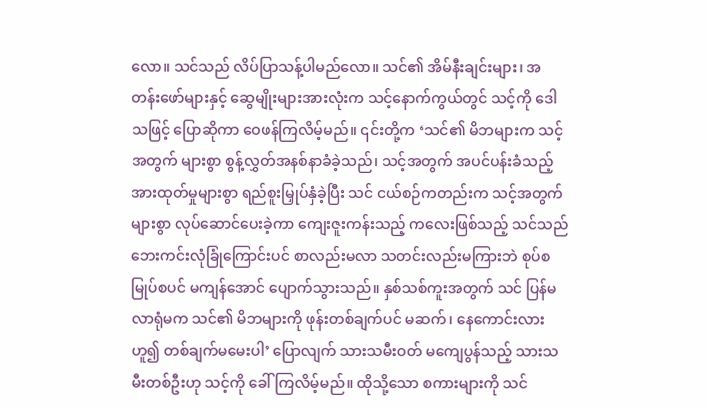လော။ သင်သည် လိပ်ပြာသန့်ပါမည်လော။ သင်၏ အိမ်နီးချင်းများ၊ အတန်းဖော်များနှင့် ဆွေမျိုးများအားလုံးက သင့်နောက်ကွယ်တွင် သင့်ကို ဒေါသဖြင့် ပြောဆိုကာ ဝေဖန်ကြလိမ့်မည်။ ၎င်းတို့က ‘သင်၏ မိဘများက သင့်အတွက် များစွာ စွန့်လွှတ်အနစ်နာခံခဲ့သည်၊ သင့်အတွက် အပင်ပန်းခံသည့် အားထုတ်မှုများစွာ ရည်စူးမြှုပ်နှံခဲ့ပြီး သင် ငယ်စဉ်ကတည်းက သင့်အတွက် များစွာ လုပ်ဆောင်ပေးခဲ့ကာ ကျေးဇူးကန်းသည့် ကလေးဖြစ်သည့် သင်သည် ဘေးကင်းလုံခြုံကြောင်းပင် စာလည်းမလာ သတင်းလည်းမကြားဘဲ စုပ်စမြုပ်စပင် မကျန်အောင် ပျောက်သွားသည်။ နှစ်သစ်ကူးအတွက် သင် ပြန်မလာရုံမက သင်၏ မိဘများကို ဖုန်းတစ်ချက်ပင် မဆက်၊ နေကောင်းလားဟူ၍ တစ်ချက်မမေးပါ’ ပြောလျက် သားသမီးဝတ် မကျေပွန်သည့် သားသမီးတစ်ဦးဟု သင့်ကို ခေါ်ကြလိမ့်မည်။ ထိုသို့သော စကားများကို သင်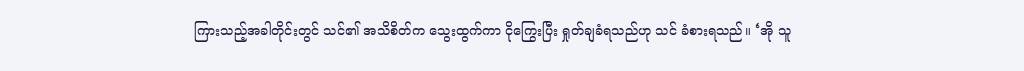ကြားသည့်အခါတိုင်းတွင် သင်၏ အသိစိတ်က သွေးထွက်ကာ ငိုကြွေးပြီး ရှုတ်ချခံရသည်ဟု သင် ခံစားရသည်။ ‘အို သူ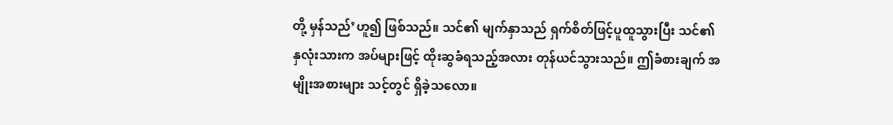တို့ မှန်သည်’ဟူ၍ ဖြစ်သည်။ သင်၏ မျက်နှာသည် ရှက်စိတ်ဖြင့်ပူထူသွားပြီး သင်၏ နှလုံးသားက အပ်များဖြင့် ထိုးဆွခံရသည့်အလား တုန်ယင်သွားသည်။ ဤခံစားချက် အမျိုးအစားများ သင့်တွင် ရှိခဲ့သလော။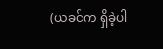(ယခင်က ရှိခဲ့ပါ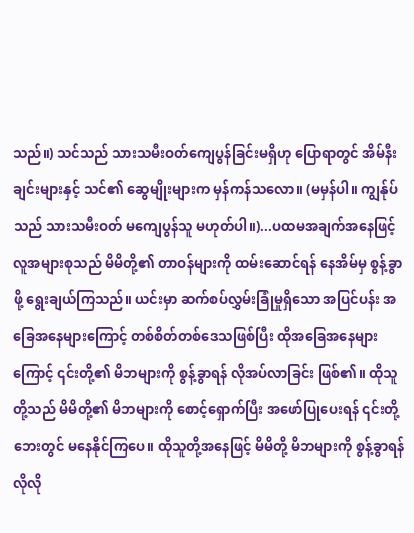သည်။) သင်သည် သားသမီးဝတ်ကျေပွန်ခြင်းမရှိဟု ပြောရာတွင် အိမ်နီးချင်းများနှင့် သင်၏ ဆွေမျိုးများက မှန်ကန်သလော။ (မမှန်ပါ။ ကျွန်ုပ်သည် သားသမီးဝတ် မကျေပွန်သူ မဟုတ်ပါ။)...ပထမအချက်အနေဖြင့် လူအများစုသည် မိမိတို့၏ တာဝန်များကို ထမ်းဆောင်ရန် နေအိမ်မှ စွန့်ခွာဖို့ ရွေးချယ်ကြသည်။ ယင်းမှာ ဆက်စပ်လွှမ်းခြုံမှုရှိသော အပြင်ပန်း အခြေအနေများကြောင့် တစ်စိတ်တစ်ဒေသဖြစ်ပြီး ထိုအခြေအနေများကြောင့် ၎င်းတို့၏ မိဘများကို စွန့်ခွာရန် လိုအပ်လာခြင်း ဖြစ်၏။ ထိုသူတို့သည် မိမိတို့၏ မိဘများကို စောင့်ရှောက်ပြီး အဖော်ပြုပေးရန် ၎င်းတို့ဘေးတွင် မနေနိုင်ကြပေ။ ထိုသူတို့အနေဖြင့် မိမိတို့ မိဘများကို စွန့်ခွာရန် လိုလို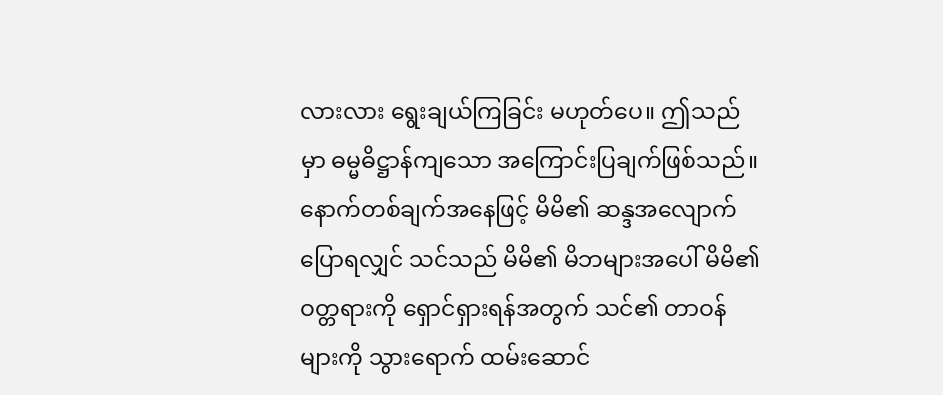လားလား ရွေးချယ်ကြခြင်း မဟုတ်ပေ။ ဤသည်မှာ ဓမ္မဓိဋ္ဌာန်ကျသော အကြောင်းပြချက်ဖြစ်သည်။ နောက်တစ်ချက်အနေဖြင့် မိမိ၏ ဆန္ဒအလျောက် ပြောရလျှင် သင်သည် မိမိ၏ မိဘများအပေါ် မိမိ၏ ဝတ္တရားကို ရှောင်ရှားရန်အတွက် သင်၏ တာဝန်များကို သွားရောက် ထမ်းဆောင်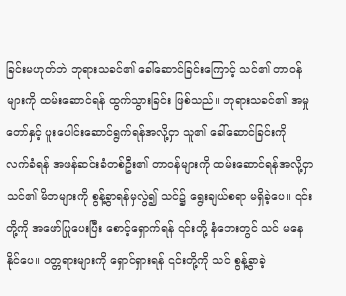ခြင်းမဟုတ်ဘဲ ဘုရားသခင်၏ ခေါ်ဆောင်ခြင်းကြောင့် သင်၏ တာဝန်များကို ထမ်းဆောင်ရန် ထွက်သွားခြင်း ဖြစ်သည်။ ဘုရားသခင်၏ အမှုတော်နှင့် ပူးပေါင်းဆောင်ရွက်ရန်အလို့ငှာ သူ၏ ခေါ်ဆောင်ခြင်းကို လက်ခံရန် အဖန်ဆင်းခံတစ်ဦး၏ တာဝန်များကို ထမ်းဆောင်ရန်အလို့ငှာ သင်၏ မိဘများကို စွန့်ခွာရန်မှလွဲ၍ သင်၌ ရွေးချယ်စရာ မရှိခဲ့ပေ။ ၎င်းတို့ကို အဖော်ပြုပေးပြီး စောင့်ရှောက်ရန် ၎င်းတို့ နံဘေးတွင် သင် မနေနိုင်ပေ။ ဝတ္တရားများကို ရှောင်ရှားရန် ၎င်းတို့ကို သင် စွန့်ခွာခဲ့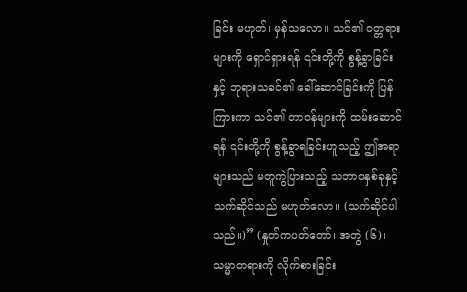ခြင်း မဟုတ်၊ မှန်သလော။ သင်၏ ဝတ္တရားများကို ရှောင်ရှားရန် ၎င်းတို့ကို စွန့်ခွာခြင်းနှင့် ဘုရားသခင်၏ ခေါ်ဆောင်ခြင်းကို ပြန်ကြားကာ သင်၏ တာဝန်များကို ထမ်းဆောင်ရန် ၎င်းတို့ကို စွန့်ခွာရခြင်းဟူသည့် ဤအရာများသည် မတူကွဲပြားသည့် သဘာဝနှစ်ခုနှင့် သက်ဆိုင်သည် မဟုတ်လော။ (သက်ဆိုင်ပါသည်။)” (နှုတ်ကပတ်တော်၊ အတွဲ (၆)၊ သမ္မာတရားကို လိုက်စားခြင်း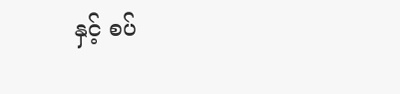နှင့် စပ်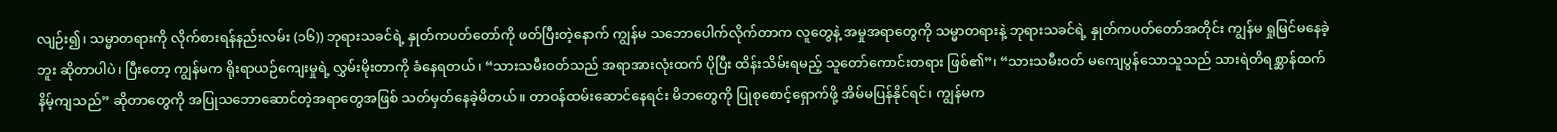လျဉ်း၍၊ သမ္မာတရားကို လိုက်စားရန်နည်းလမ်း (၁၆)) ဘုရားသခင်ရဲ့ နှုတ်ကပတ်တော်ကို ဖတ်ပြီးတဲ့နောက် ကျွန်မ သဘောပေါက်လိုက်တာက လူတွေနဲ့ အမှုအရာတွေကို သမ္မာတရားနဲ့ ဘုရားသခင်ရဲ့ နှုတ်ကပတ်တော်အတိုင်း ကျွန်မ ရှုမြင်မနေခဲ့ဘူး ဆိုတာပါပဲ၊ ပြီးတော့ ကျွန်မက ရိုးရာယဉ်ကျေးမှုရဲ့ လွှမ်းမိုးတာကို ခံနေရတယ်၊ “သားသမီးဝတ်သည် အရာအားလုံးထက် ပိုပြီး ထိန်းသိမ်းရမည့် သူတော်ကောင်းတရား ဖြစ်၏”၊ “သားသမီးဝတ် မကျေပွန်သောသူသည် သားရဲတိရစ္ဆာန်ထက် နိမ့်ကျသည်” ဆိုတာတွေကို အပြုသဘောဆောင်တဲ့အရာတွေအဖြစ် သတ်မှတ်နေခဲ့မိတယ်။ တာဝန်ထမ်းဆောင်နေရင်း မိဘတွေကို ပြုစုစောင့်ရှောက်ဖို့ အိမ်မပြန်နိုင်ရင်၊ ကျွန်မက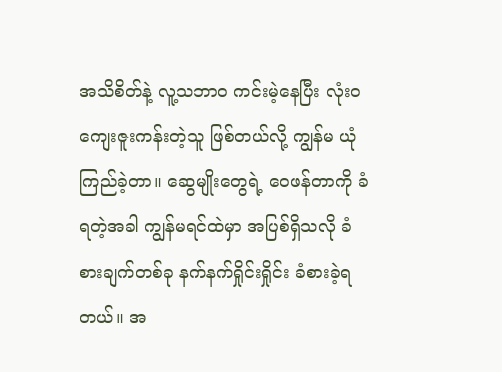အသိစိတ်နဲ့ လူ့သဘာဝ ကင်းမဲ့နေပြီး လုံးဝ ကျေးဇူးကန်းတဲ့သူ ဖြစ်တယ်လို့ ကျွန်မ ယုံကြည်ခဲ့တာ။ ဆွေမျိုးတွေရဲ့ ဝေဖန်တာကို ခံရတဲ့အခါ ကျွန်မရင်ထဲမှာ အပြစ်ရှိသလို ခံစားချက်တစ်ခု နက်နက်ရှိုင်းရှိုင်း ခံစားခဲ့ရတယ်။ အ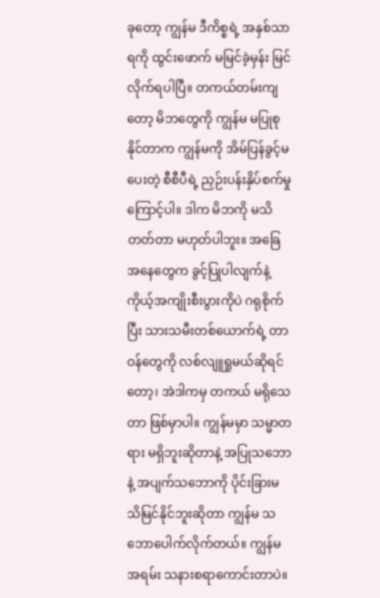ခုတော့ ကျွန်မ ဒီကိစ္စရဲ့ အနှစ်သာရကို ထွင်းဖောက် မမြင်ခဲ့မှန်း မြင်လိုက်ရပါပြီ။ တကယ်တမ်းကျတော့ မိဘတွေကို ကျွန်မ မပြုစုနိုင်တာက ကျွန်မကို အိမ်ပြန်ခွင့်မပေးတဲ့ စီစီပီရဲ့ ညှဉ်းပန်းနှိပ်စက်မှုကြောင့်ပါ။ ဒါက မိဘကို မသိတတ်တာ မဟုတ်ပါဘူး။ အခြေအနေတွေက ခွင့်ပြုပါလျက်နဲ့ ကိုယ့်အကျိုးစီးပွားကိုပဲ ဂရုစိုက်ပြီး သားသမီးတစ်ယောက်ရဲ့ တာဝန်တွေကို လစ်လျူရှုမယ်ဆိုရင်တော့၊ အဲဒါကမှ တကယ် မရိုသေတာ ဖြစ်မှာပါ။ ကျွန်မမှာ သမ္မာတရား မရှိဘူးဆိုတာနဲ့ အပြုသဘောနဲ့ အပျက်သဘောကို ပိုင်းခြားမသိမြင်နိုင်ဘူးဆိုတာ ကျွန်မ သဘောပေါက်လိုက်တယ်။ ကျွန်မ အရမ်း သနားစရာကောင်းတာပဲ။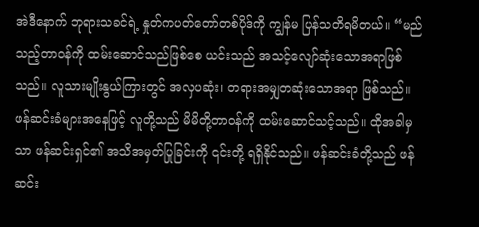အဲဒီနောက် ဘုရားသခင်ရဲ့ နှုတ်ကပတ်တော်တစ်ပိုဒ်ကို ကျွန်မ ပြန်သတိရမိတယ်။ “မည်သည့်တာဝန်ကို ထမ်းဆောင်သည်ဖြစ်စေ ယင်းသည် အသင့်လျော်ဆုံးသောအရာဖြစ်သည်။ လူသားမျိုးနွယ်ကြားတွင် အလှပဆုံး၊ တရားအမျှတဆုံးသောအရာ ဖြစ်သည်။ ဖန်ဆင်းခံများအနေဖြင့် လူတို့သည် မိမိတို့တာဝန်ကို ထမ်းဆောင်သင့်သည်။ ထိုအခါမှသာ ဖန်ဆင်းရှင်၏ အသိအမှတ်ပြုခြင်းကို ၎င်းတို့ ရရှိနိုင်သည်။ ဖန်ဆင်းခံတို့သည် ဖန်ဆင်း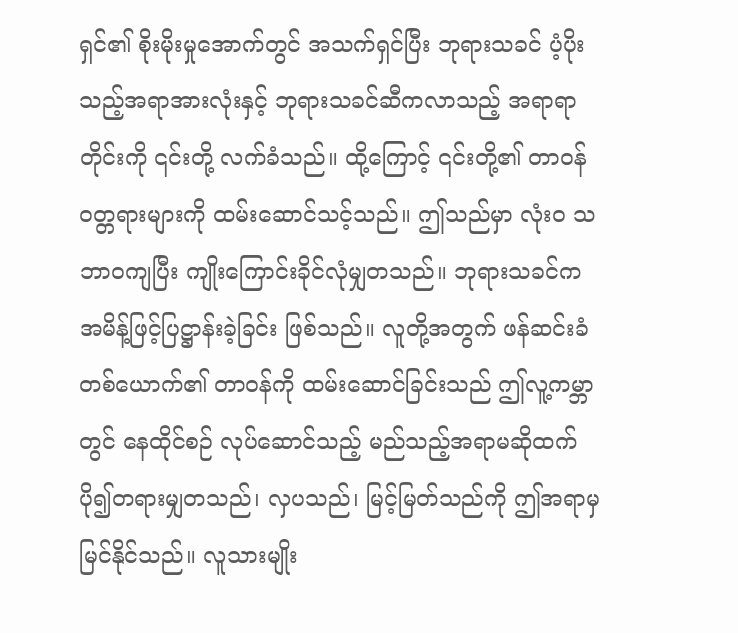ရှင်၏ စိုးမိုးမှုအောက်တွင် အသက်ရှင်ပြီး ဘုရားသခင် ပံ့ပိုးသည့်အရာအားလုံးနှင့် ဘုရားသခင်ဆီကလာသည့် အရာရာတိုင်းကို ၎င်းတို့ လက်ခံသည်။ ထို့ကြောင့် ၎င်းတို့၏ တာဝန်ဝတ္တရားများကို ထမ်းဆောင်သင့်သည်။ ဤသည်မှာ လုံးဝ သဘာဝကျပြီး ကျိုးကြောင်းခိုင်လုံမျှတသည်။ ဘုရားသခင်က အမိန့်ဖြင့်ပြဋ္ဌာန်းခဲ့ခြင်း ဖြစ်သည်။ လူတို့အတွက် ဖန်ဆင်းခံတစ်ယောက်၏ တာဝန်ကို ထမ်းဆောင်ခြင်းသည် ဤလူ့ကမ္ဘာတွင် နေထိုင်စဉ် လုပ်ဆောင်သည့် မည်သည့်အရာမဆိုထက် ပို၍တရားမျှတသည်၊ လှပသည်၊ မြင့်မြတ်သည်ကို ဤအရာမှ မြင်နိုင်သည်။ လူသားမျိုး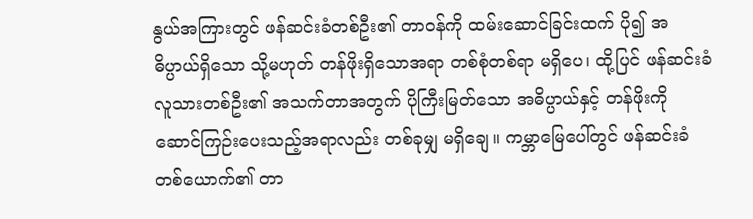နွယ်အကြားတွင် ဖန်ဆင်းခံတစ်ဦး၏ တာဝန်ကို ထမ်းဆောင်ခြင်းထက် ပို၍ အဓိပ္ပာယ်ရှိသော သို့မဟုတ် တန်ဖိုးရှိသောအရာ တစ်စုံတစ်ရာ မရှိပေ၊ ထို့ပြင် ဖန်ဆင်းခံလူသားတစ်ဦး၏ အသက်တာအတွက် ပိုကြီးမြတ်သော အဓိပ္ပာယ်နှင့် တန်ဖိုးကို ဆောင်ကြဉ်းပေးသည့်အရာလည်း တစ်ခုမျှ မရှိချေ။ ကမ္ဘာမြေပေါ်တွင် ဖန်ဆင်းခံတစ်ယောက်၏ တာ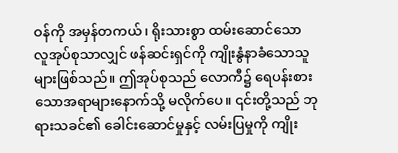ဝန်ကို အမှန်တကယ်၊ ရိုးသားစွာ ထမ်းဆောင်သော လူအုပ်စုသာလျှင် ဖန်ဆင်းရှင်ကို ကျိုးနွံနာခံသောသူများဖြစ်သည်။ ဤအုပ်စုသည် လောကီ၌ ရေပန်းစားသောအရာများနောက်သို့ မလိုက်ပေ။ ၎င်းတို့သည် ဘုရားသခင်၏ ခေါင်းဆောင်မှုနှင့် လမ်းပြမှုကို ကျိုး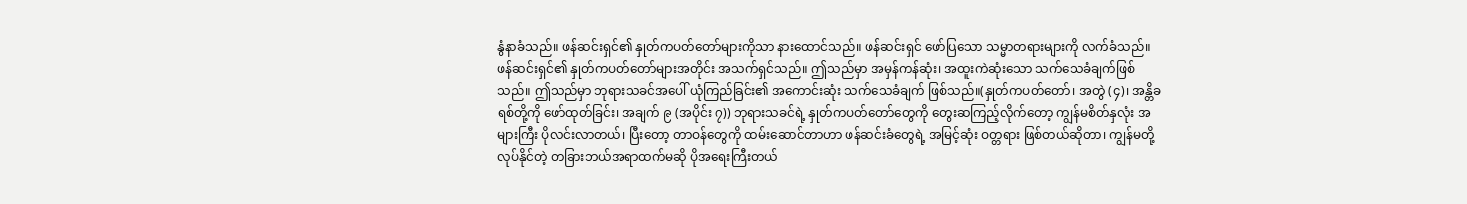နွံနာခံသည်။ ဖန်ဆင်းရှင်၏ နှုတ်ကပတ်တော်များကိုသာ နားထောင်သည်။ ဖန်ဆင်းရှင် ဖော်ပြသော သမ္မာတရားများကို လက်ခံသည်။ ဖန်ဆင်းရှင်၏ နှုတ်ကပတ်တော်များအတိုင်း အသက်ရှင်သည်။ ဤသည်မှာ အမှန်ကန်ဆုံး၊ အထူးကဲဆုံးသော သက်သေခံချက်ဖြစ်သည်။ ဤသည်မှာ ဘုရားသခင်အပေါ် ယုံကြည်ခြင်း၏ အကောင်းဆုံး သက်သေခံချက် ဖြစ်သည်။(နှုတ်ကပတ်တော်၊ အတွဲ (၄)၊ အန္တိခရစ်တို့ကို ဖော်ထုတ်ခြင်း၊ အချက် ၉ (အပိုင်း ၇)) ဘုရားသခင်ရဲ့ နှုတ်ကပတ်တော်တွေကို တွေးဆကြည့်လိုက်တော့ ကျွန်မစိတ်နှလုံး အများကြီး ပိုလင်းလာတယ်၊ ပြီးတော့ တာဝန်တွေကို ထမ်းဆောင်တာဟာ ဖန်ဆင်းခံတွေရဲ့ အမြင့်ဆုံး ဝတ္တရား ဖြစ်တယ်ဆိုတာ၊ ကျွန်မတို့ လုပ်နိုင်တဲ့ တခြားဘယ်အရာထက်မဆို ပိုအရေးကြီးတယ်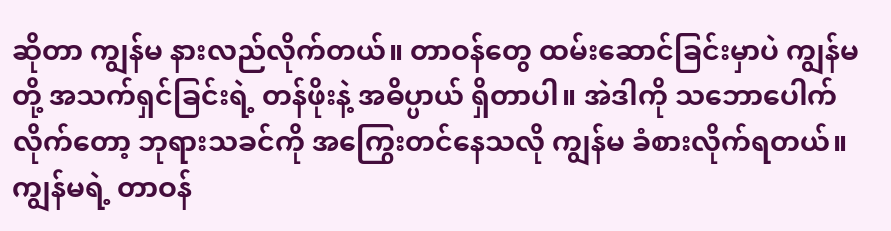ဆိုတာ ကျွန်မ နားလည်လိုက်တယ်။ တာဝန်တွေ ထမ်းဆောင်ခြင်းမှာပဲ ကျွန်မတို့ အသက်ရှင်ခြင်းရဲ့ တန်ဖိုးနဲ့ အဓိပ္ပာယ် ရှိတာပါ။ အဲဒါကို သဘောပေါက်လိုက်တော့ ဘုရားသခင်ကို အကြွေးတင်နေသလို ကျွန်မ ခံစားလိုက်ရတယ်။ ကျွန်မရဲ့ တာဝန်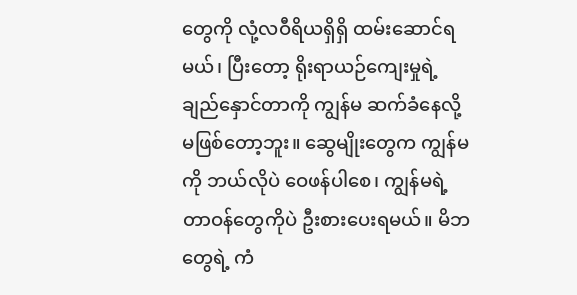တွေကို လုံ့လဝီရိယရှိရှိ ထမ်းဆောင်ရမယ်၊ ပြီးတော့ ရိုးရာယဉ်ကျေးမှုရဲ့ ချည်နှောင်တာကို ကျွန်မ ဆက်ခံနေလို့ မဖြစ်တော့ဘူး။ ဆွေမျိုးတွေက ကျွန်မကို ဘယ်လိုပဲ ဝေဖန်ပါစေ၊ ကျွန်မရဲ့ တာဝန်တွေကိုပဲ ဦးစားပေးရမယ်။ မိဘတွေရဲ့ ကံ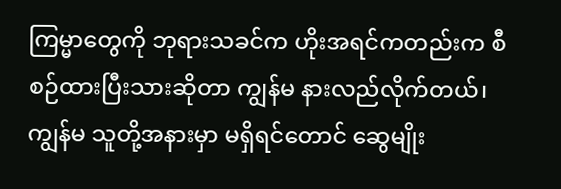ကြမ္မာတွေကို ဘုရားသခင်က ဟိုးအရင်ကတည်းက စီစဉ်ထားပြီးသားဆိုတာ ကျွန်မ နားလည်လိုက်တယ်၊ ကျွန်မ သူတို့အနားမှာ မရှိရင်တောင် ဆွေမျိုး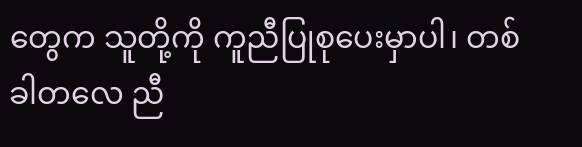တွေက သူတို့ကို ကူညီပြုစုပေးမှာပါ၊ တစ်ခါတလေ ညီ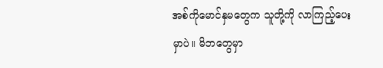အစ်ကိုမောင်နှမတွေက သူတို့ကို လာကြည့်ပေးမှာပဲ။ မိဘတွေမှာ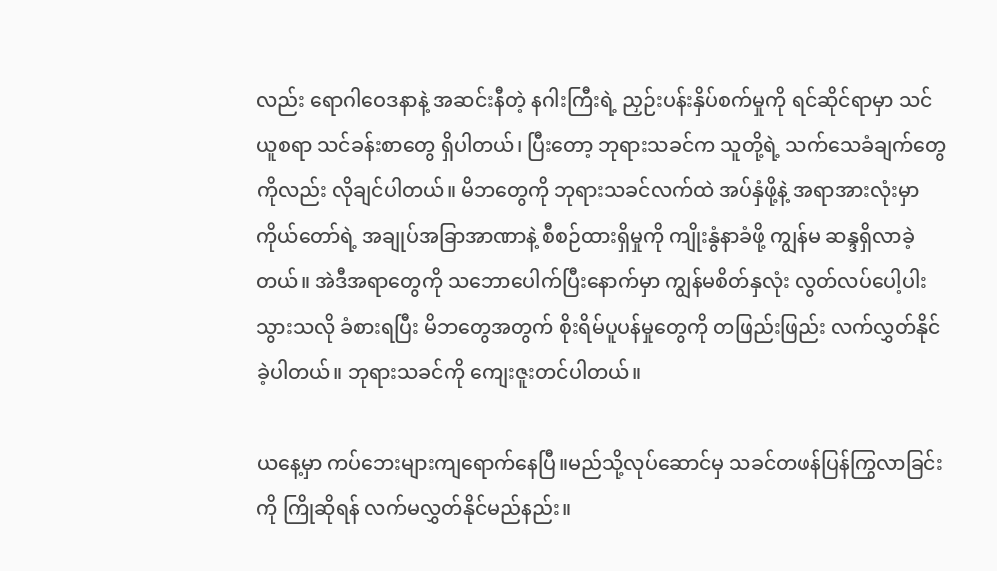လည်း ရောဂါဝေဒနာနဲ့ အဆင်းနီတဲ့ နဂါးကြီးရဲ့ ညှဉ်းပန်းနှိပ်စက်မှုကို ရင်ဆိုင်ရာမှာ သင်ယူစရာ သင်ခန်းစာတွေ ရှိပါတယ်၊ ပြီးတော့ ဘုရားသခင်က သူတို့ရဲ့ သက်သေခံချက်တွေကိုလည်း လိုချင်ပါတယ်။ မိဘတွေကို ဘုရားသခင်လက်ထဲ အပ်နှံဖို့နဲ့ အရာအားလုံးမှာ ကိုယ်တော်ရဲ့ အချုပ်အခြာအာဏာနဲ့ စီစဉ်ထားရှိမှုကို ကျိုးနွံနာခံဖို့ ကျွန်မ ဆန္ဒရှိလာခဲ့တယ်။ အဲဒီအရာတွေကို သဘောပေါက်ပြီးနောက်မှာ ကျွန်မစိတ်နှလုံး လွတ်လပ်ပေါ့ပါးသွားသလို ခံစားရပြီး မိဘတွေအတွက် စိုးရိမ်ပူပန်မှုတွေကို တဖြည်းဖြည်း လက်လွှတ်နိုင်ခဲ့ပါတယ်။ ဘုရားသခင်ကို ကျေးဇူးတင်ပါတယ်။

ယနေ့မှာ ကပ်ဘေးများကျရောက်နေပြီ။မည်သို့လုပ်ဆောင်မှ သခင်တဖန်ပြန်ကြွလာခြင်းကို ကြိုဆိုရန် လက်မလွှတ်နိုင်မည်နည်း။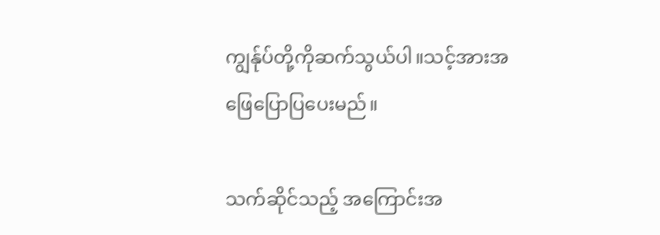ကျွန်ုပ်တို့ကိုဆက်သွယ်ပါ။သင့်အားအဖြေပြောပြပေးမည်။

သက်ဆိုင်သည့် အကြောင်းအ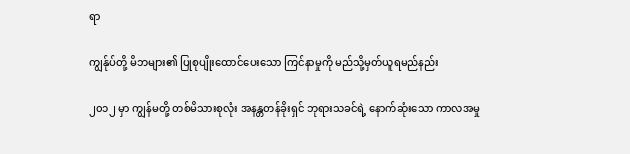ရာ

ကျွန်ုပ်တို့ မိဘများ၏ ပြုစုပျိုးထောင်ပေးသော ကြင်နာမှုကို မည်သို့မှတ်ယူရမည်နည်း

၂၀၁၂ မှာ ကျွန်မတို့ တစ်မိသားစုလုံး အနန္တတန်ခိုးရှင် ဘုရားသခင်ရဲ့ နောက်ဆုံးသော ကာလအမှု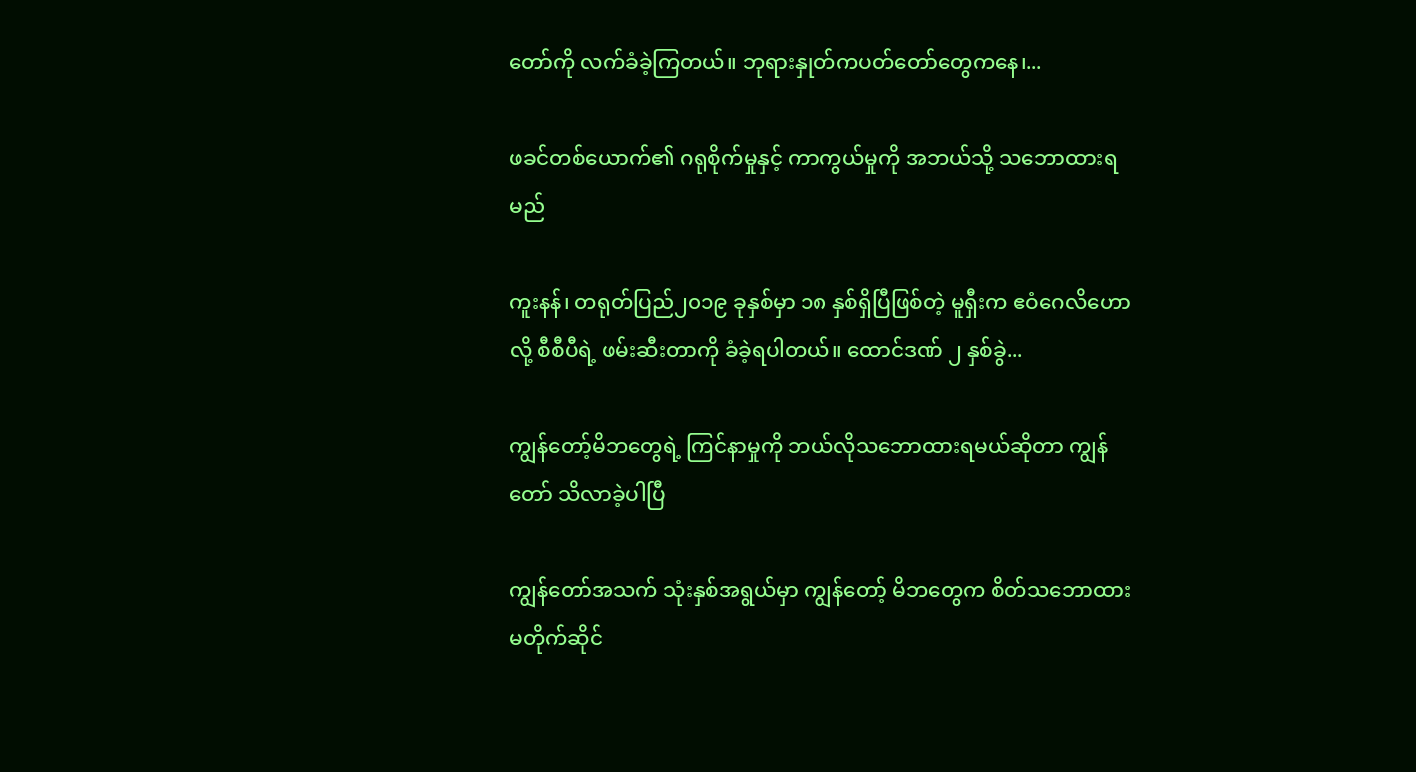တော်ကို လက်ခံခဲ့ကြတယ်။ ဘုရားနှုတ်ကပတ်တော်တွေကနေ၊...

ဖခင်တစ်ယောက်၏ ဂရုစိုက်မှုနှင့် ကာကွယ်မှုကို အဘယ်သို့ သဘောထားရမည်

ကူးနန်၊ တရုတ်ပြည်၂၀၁၉ ခုနှစ်မှာ ၁၈ နှစ်ရှိပြီဖြစ်တဲ့ မူရှီးက ဧဝံဂေလိဟောလို့ စီစီပီရဲ့ ဖမ်းဆီးတာကို ခံခဲ့ရပါတယ်။ ထောင်ဒဏ် ၂ နှစ်ခွဲ...

ကျွန်တော့်မိဘတွေရဲ့ ကြင်နာမှုကို ဘယ်လိုသဘောထားရမယ်ဆိုတာ ကျွန်တော် သိလာခဲ့ပါပြီ

ကျွန်တော်အသက် သုံးနှစ်အရွယ်မှာ ကျွန်တော့် မိဘတွေက စိတ်သဘောထားမတိုက်ဆိုင်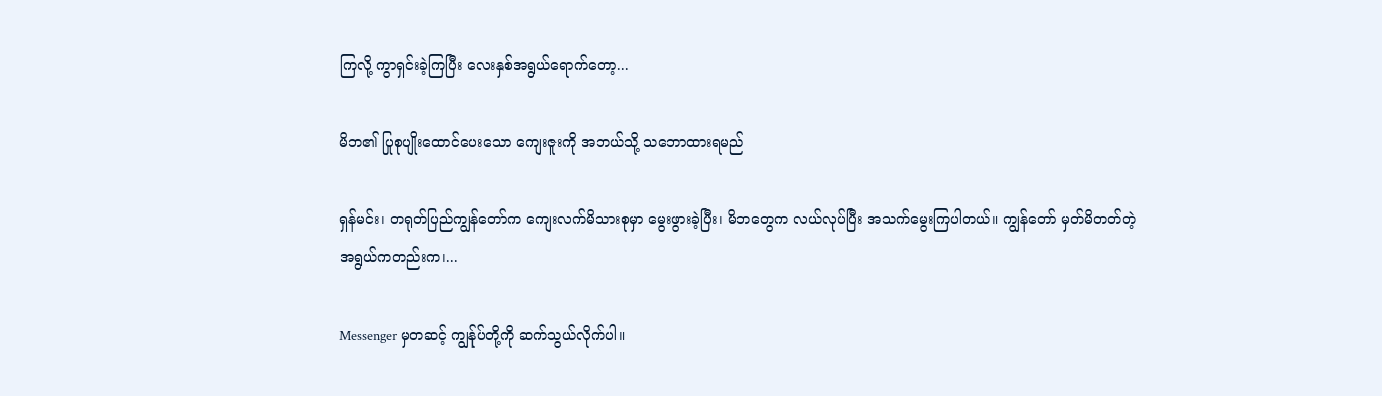ကြလို့ ကွာရှင်းခဲ့ကြပြီး လေးနှစ်အရွယ်ရောက်တော့...

မိဘ၏ ပြုစုပျိုးထောင်ပေးသော ကျေးဇူးကို အဘယ်သို့ သဘောထားရမည်

ရှန်မင်း၊ တရုတ်ပြည်ကျွန်တော်က ကျေးလက်မိသားစုမှာ မွေးဖွားခဲ့ပြီး၊ မိဘတွေက လယ်လုပ်ပြီး အသက်မွေးကြပါတယ်။ ကျွန်တော် မှတ်မိတတ်တဲ့အရွယ်ကတည်းက၊...

Messenger မှတဆင့် ကျွန်ုပ်တို့ကို ဆက်သွယ်လိုက်ပါ။